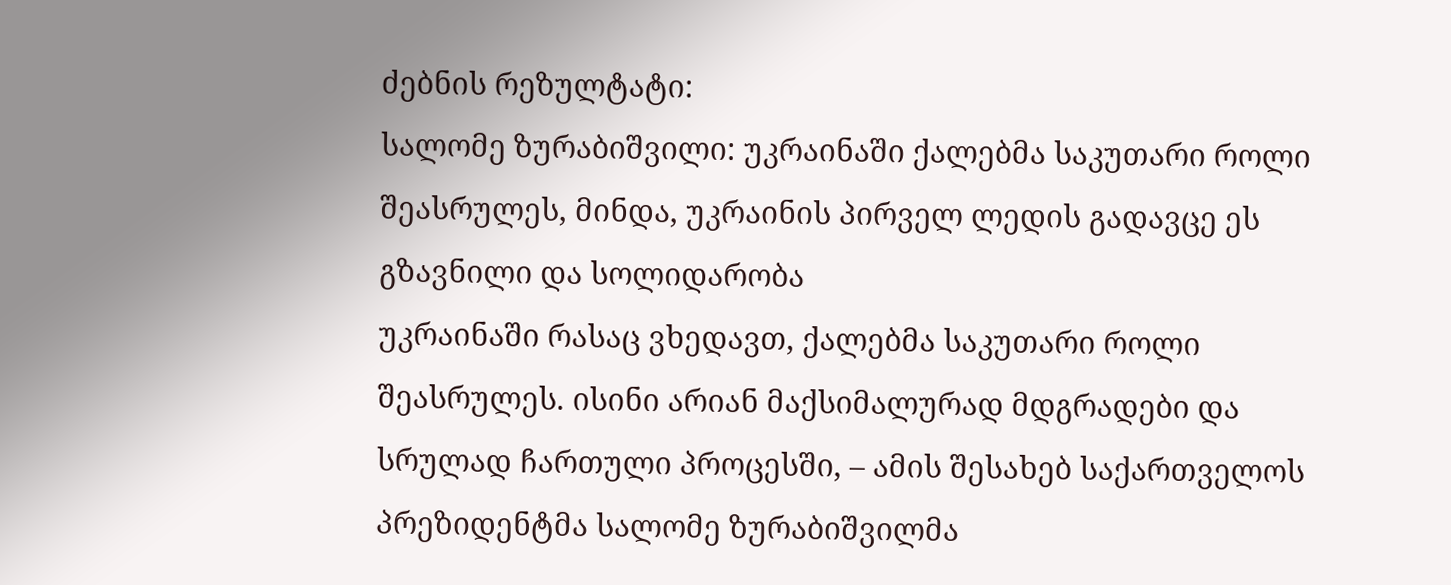ძებნის რეზულტატი:
სალომე ზურაბიშვილი: უკრაინაში ქალებმა საკუთარი როლი შეასრულეს, მინდა, უკრაინის პირველ ლედის გადავცე ეს გზავნილი და სოლიდარობა
უკრაინაში რასაც ვხედავთ, ქალებმა საკუთარი როლი შეასრულეს. ისინი არიან მაქსიმალურად მდგრადები და სრულად ჩართული პროცესში, – ამის შესახებ საქართველოს პრეზიდენტმა სალომე ზურაბიშვილმა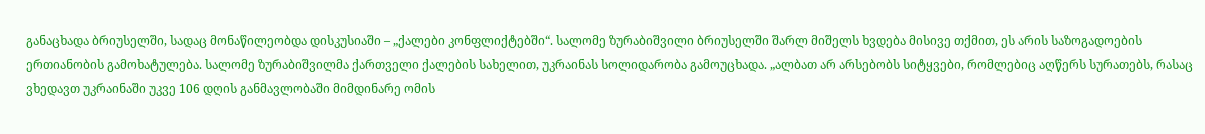განაცხადა ბრიუსელში, სადაც მონაწილეობდა დისკუსიაში – „ქალები კონფლიქტებში“. სალომე ზურაბიშვილი ბრიუსელში შარლ მიშელს ხვდება მისივე თქმით, ეს არის საზოგადოების ერთიანობის გამოხატულება. სალომე ზურაბიშვილმა ქართველი ქალების სახელით, უკრაინას სოლიდარობა გამოუცხადა. „ალბათ არ არსებობს სიტყვები, რომლებიც აღწერს სურათებს, რასაც ვხედავთ უკრაინაში უკვე 106 დღის განმავლობაში მიმდინარე ომის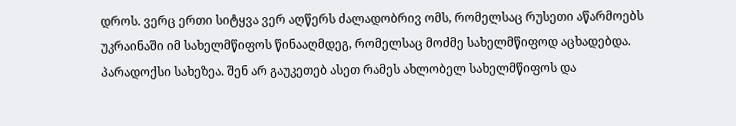დროს. ვერც ერთი სიტყვა ვერ აღწერს ძალადობრივ ომს, რომელსაც რუსეთი აწარმოებს უკრაინაში იმ სახელმწიფოს წინააღმდეგ, რომელსაც მოძმე სახელმწიფოდ აცხადებდა. პარადოქსი სახეზეა. შენ არ გაუკეთებ ასეთ რამეს ახლობელ სახელმწიფოს და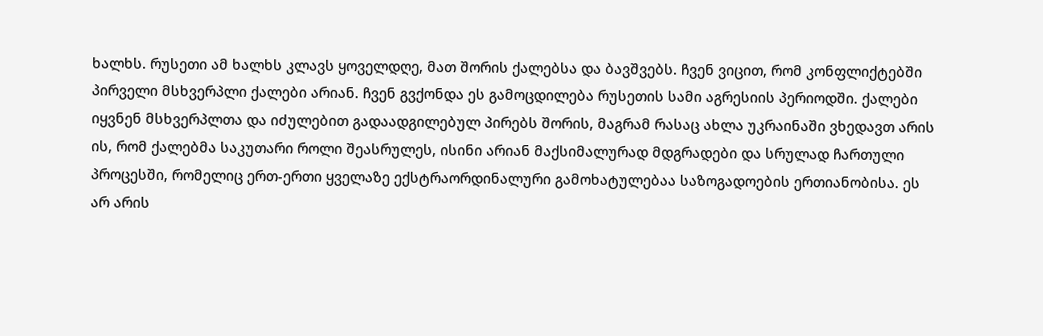ხალხს. რუსეთი ამ ხალხს კლავს ყოველდღე, მათ შორის ქალებსა და ბავშვებს. ჩვენ ვიცით, რომ კონფლიქტებში პირველი მსხვერპლი ქალები არიან. ჩვენ გვქონდა ეს გამოცდილება რუსეთის სამი აგრესიის პერიოდში. ქალები იყვნენ მსხვერპლთა და იძულებით გადაადგილებულ პირებს შორის, მაგრამ რასაც ახლა უკრაინაში ვხედავთ არის ის, რომ ქალებმა საკუთარი როლი შეასრულეს, ისინი არიან მაქსიმალურად მდგრადები და სრულად ჩართული პროცესში, რომელიც ერთ-ერთი ყველაზე ექსტრაორდინალური გამოხატულებაა საზოგადოების ერთიანობისა. ეს არ არის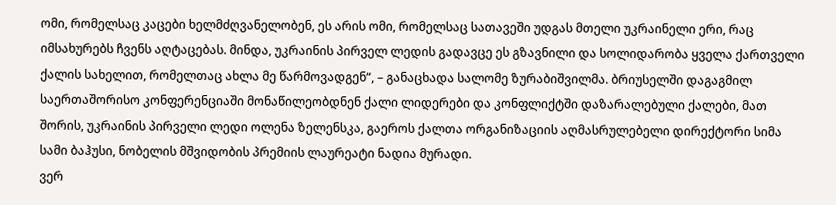ომი, რომელსაც კაცები ხელმძღვანელობენ, ეს არის ომი, რომელსაც სათავეში უდგას მთელი უკრაინელი ერი, რაც იმსახურებს ჩვენს აღტაცებას. მინდა, უკრაინის პირველ ლედის გადავცე ეს გზავნილი და სოლიდარობა ყველა ქართველი ქალის სახელით, რომელთაც ახლა მე წარმოვადგენ“, – განაცხადა სალომე ზურაბიშვილმა. ბრიუსელში დაგაგმილ საერთაშორისო კონფერენციაში მონაწილეობდნენ ქალი ლიდერები და კონფლიქტში დაზარალებული ქალები, მათ შორის, უკრაინის პირველი ლედი ოლენა ზელენსკა, გაეროს ქალთა ორგანიზაციის აღმასრულებელი დირექტორი სიმა სამი ბაჰუსი, ნობელის მშვიდობის პრემიის ლაურეატი ნადია მურადი.
ვერ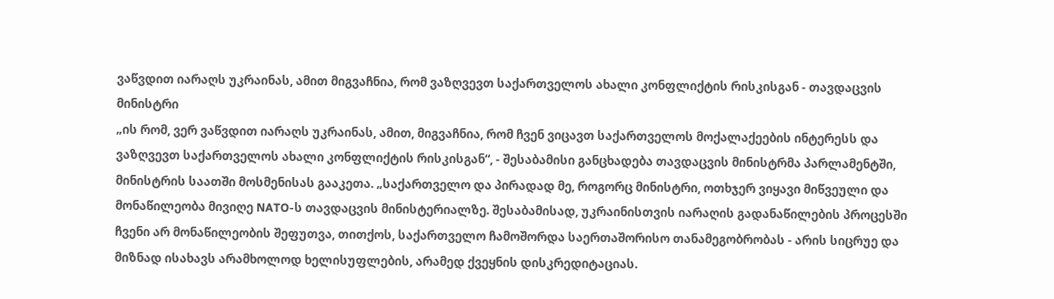ვაწვდით იარაღს უკრაინას, ამით მიგვაჩნია, რომ ვაზღვევთ საქართველოს ახალი კონფლიქტის რისკისგან - თავდაცვის მინისტრი
„ის რომ, ვერ ვაწვდით იარაღს უკრაინას, ამით, მიგვაჩნია, რომ ჩვენ ვიცავთ საქართველოს მოქალაქეების ინტერესს და ვაზღვევთ საქართველოს ახალი კონფლიქტის რისკისგან“, - შესაბამისი განცხადება თავდაცვის მინისტრმა პარლამენტში, მინისტრის საათში მოსმენისას გააკეთა. „საქართველო და პირადად მე, როგორც მინისტრი, ოთხჯერ ვიყავი მიწვეული და მონაწილეობა მივიღე NATO-ს თავდაცვის მინისტერიალზე. შესაბამისად, უკრაინისთვის იარაღის გადანაწილების პროცესში ჩვენი არ მონაწილეობის შეფუთვა, თითქოს, საქართველო ჩამოშორდა საერთაშორისო თანამეგობრობას - არის სიცრუე და მიზნად ისახავს არამხოლოდ ხელისუფლების, არამედ ქვეყნის დისკრედიტაციას.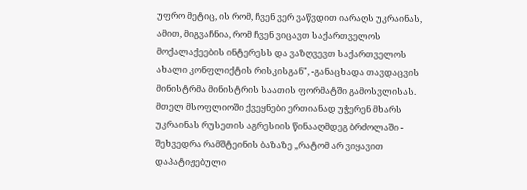უფრო მეტიც, ის რომ, ჩვენ ვერ ვაწვდით იარაღს უკრაინას, ამით, მიგვაჩნია, რომ ჩვენ ვიცავთ საქართველოს მოქალაქეების ინტერესს და ვაზღვევთ საქართველოს ახალი კონფლიქტის რისკისგან", -განაცხადა თავდაცვის მინისტრმა მინისტრის საათის ფორმატში გამოსვლისას. მთელ მსოფლიოში ქვეყნები ერთიანად უჭერენ მხარს უკრაინას რუსეთის აგრესიის წინააღმდეგ ბრძოლაში - შეხვედრა რამშტეინის ბაზაზე „რატომ არ ვიყავით დაპატიჟებული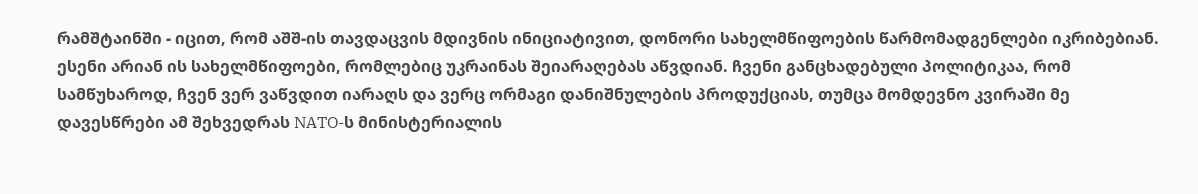რამშტაინში - იცით, რომ აშშ-ის თავდაცვის მდივნის ინიციატივით, დონორი სახელმწიფოების წარმომადგენლები იკრიბებიან. ესენი არიან ის სახელმწიფოები, რომლებიც უკრაინას შეიარაღებას აწვდიან. ჩვენი განცხადებული პოლიტიკაა, რომ სამწუხაროდ, ჩვენ ვერ ვაწვდით იარაღს და ვერც ორმაგი დანიშნულების პროდუქციას, თუმცა მომდევნო კვირაში მე დავესწრები ამ შეხვედრას NATO-ს მინისტერიალის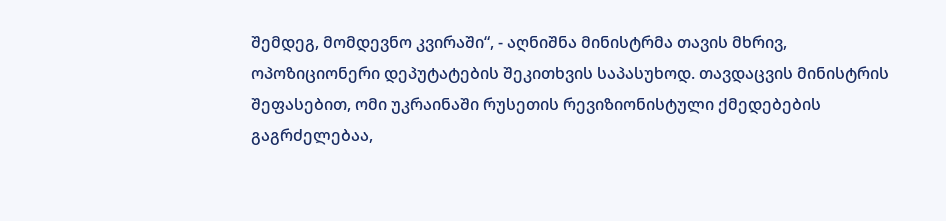შემდეგ, მომდევნო კვირაში“, - აღნიშნა მინისტრმა თავის მხრივ, ოპოზიციონერი დეპუტატების შეკითხვის საპასუხოდ. თავდაცვის მინისტრის შეფასებით, ომი უკრაინაში რუსეთის რევიზიონისტული ქმედებების გაგრძელებაა,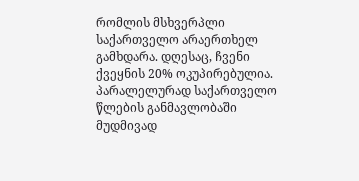რომლის მსხვერპლი საქართველო არაერთხელ გამხდარა. დღესაც, ჩვენი ქვეყნის 20% ოკუპირებულია. პარალელურად საქართველო წლების განმავლობაში მუდმივად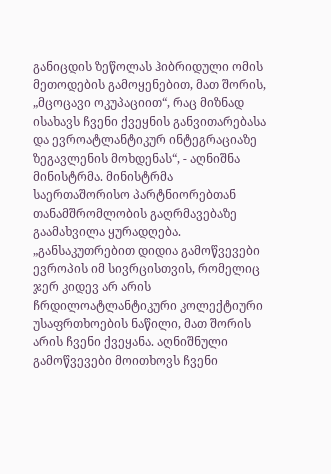განიცდის ზეწოლას ჰიბრიდული ომის მეთოდების გამოყენებით, მათ შორის, „მცოცავი ოკუპაციით“, რაც მიზნად ისახავს ჩვენი ქვეყნის განვითარებასა და ევროატლანტიკურ ინტეგრაციაზე ზეგავლენის მოხდენას“, - აღნიშნა მინისტრმა. მინისტრმა საერთაშორისო პარტნიორებთან თანამშრომლობის გაღრმავებაზე გაამახვილა ყურადღება. „განსაკუთრებით დიდია გამოწვევები ევროპის იმ სივრცისთვის, რომელიც ჯერ კიდევ არ არის ჩრდილოატლანტიკური კოლექტიური უსაფრთხოების ნაწილი, მათ შორის არის ჩვენი ქვეყანა. აღნიშნული გამოწვევები მოითხოვს ჩვენი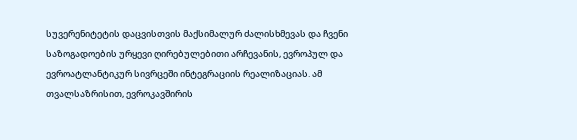სუვერენიტეტის დაცვისთვის მაქსიმალურ ძალისხმევას და ჩვენი საზოგადოების ურყევი ღირებულებითი არჩევანის, ევროპულ და ევროატლანტიკურ სივრცეში ინტეგრაციის რეალიზაციას. ამ თვალსაზრისით, ევროკავშირის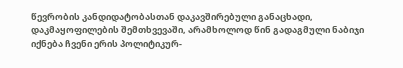წევრობის კანდიდატობასთან დაკავშირებული განაცხადი, დაკმაყოფილების შემთხვევაში, არამხოლოდ წინ გადაგმული ნაბიჯი იქნება ჩვენი ერის პოლიტიკურ-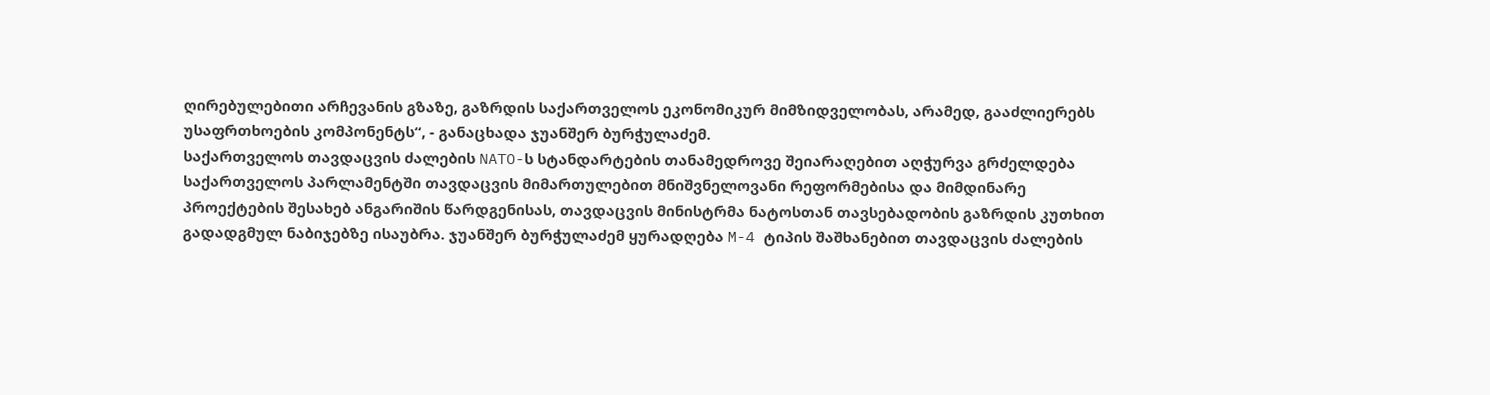ღირებულებითი არჩევანის გზაზე, გაზრდის საქართველოს ეკონომიკურ მიმზიდველობას, არამედ, გააძლიერებს უსაფრთხოების კომპონენტს“, - განაცხადა ჯუანშერ ბურჭულაძემ.
საქართველოს თავდაცვის ძალების NATO-ს სტანდარტების თანამედროვე შეიარაღებით აღჭურვა გრძელდება
საქართველოს პარლამენტში თავდაცვის მიმართულებით მნიშვნელოვანი რეფორმებისა და მიმდინარე პროექტების შესახებ ანგარიშის წარდგენისას, თავდაცვის მინისტრმა ნატოსთან თავსებადობის გაზრდის კუთხით გადადგმულ ნაბიჯებზე ისაუბრა. ჯუანშერ ბურჭულაძემ ყურადღება M-4 ტიპის შაშხანებით თავდაცვის ძალების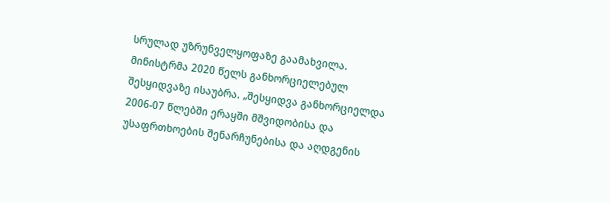სრულად უზრუნველყოფაზე გაამახვილა. მინისტრმა 2020 წელს განხორციელებულ შესყიდვაზე ისაუბრა. „შესყიდვა განხორციელდა 2006-07 წლებში ერაყში მშვიდობისა და უსაფრთხოების შენარჩუნებისა და აღდგენის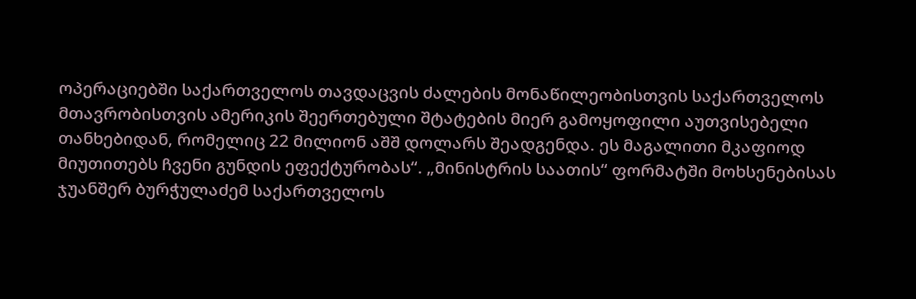ოპერაციებში საქართველოს თავდაცვის ძალების მონაწილეობისთვის საქართველოს მთავრობისთვის ამერიკის შეერთებული შტატების მიერ გამოყოფილი აუთვისებელი თანხებიდან, რომელიც 22 მილიონ აშშ დოლარს შეადგენდა. ეს მაგალითი მკაფიოდ მიუთითებს ჩვენი გუნდის ეფექტურობას“. „მინისტრის საათის“ ფორმატში მოხსენებისას ჯუანშერ ბურჭულაძემ საქართველოს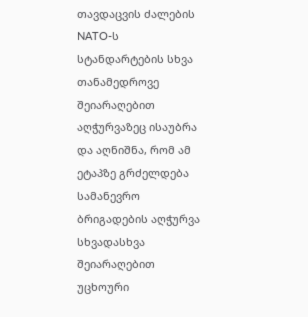თავდაცვის ძალების NATO-ს სტანდარტების სხვა თანამედროვე შეიარაღებით აღჭურვაზეც ისაუბრა და აღნიშნა, რომ ამ ეტაპზე გრძელდება სამანევრო ბრიგადების აღჭურვა სხვადასხვა შეიარაღებით უცხოური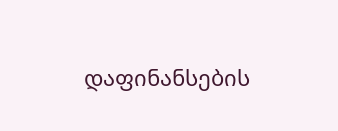დაფინანსების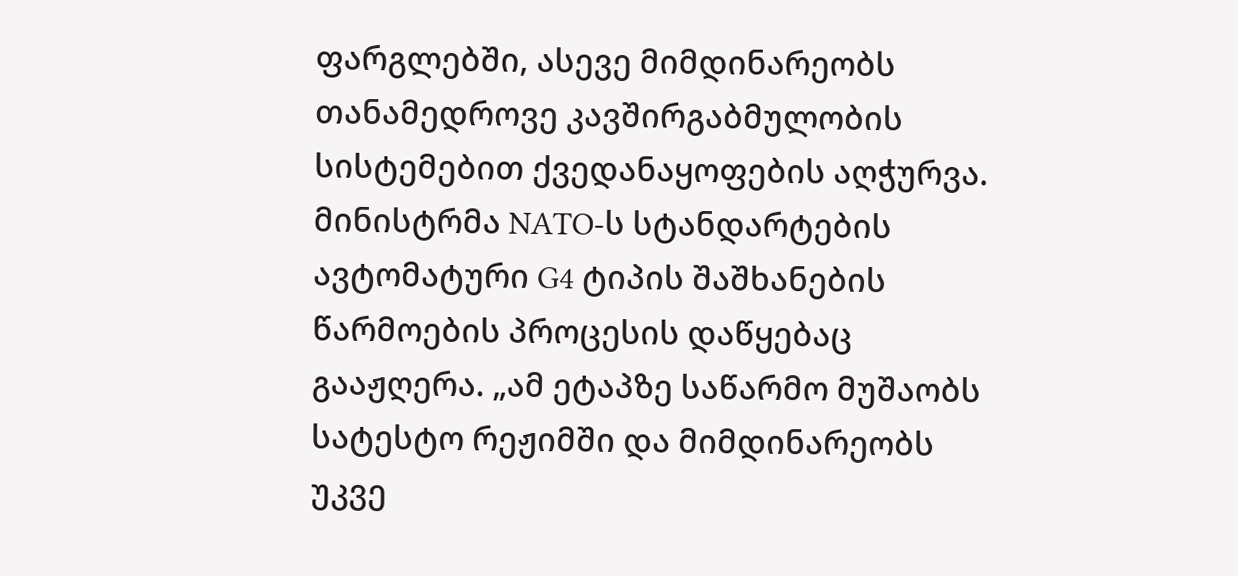ფარგლებში, ასევე მიმდინარეობს თანამედროვე კავშირგაბმულობის სისტემებით ქვედანაყოფების აღჭურვა. მინისტრმა NATO-ს სტანდარტების ავტომატური G4 ტიპის შაშხანების წარმოების პროცესის დაწყებაც გააჟღერა. „ამ ეტაპზე საწარმო მუშაობს სატესტო რეჟიმში და მიმდინარეობს უკვე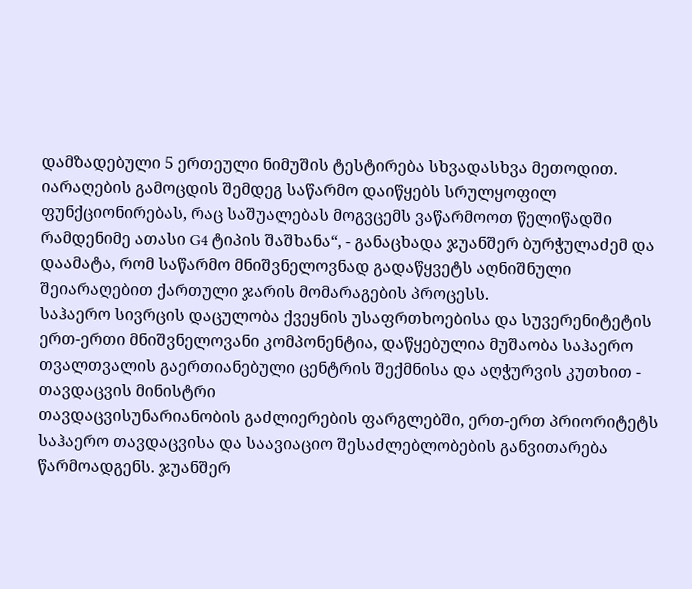დამზადებული 5 ერთეული ნიმუშის ტესტირება სხვადასხვა მეთოდით. იარაღების გამოცდის შემდეგ საწარმო დაიწყებს სრულყოფილ ფუნქციონირებას, რაც საშუალებას მოგვცემს ვაწარმოოთ წელიწადში რამდენიმე ათასი G4 ტიპის შაშხანა“, - განაცხადა ჯუანშერ ბურჭულაძემ და დაამატა, რომ საწარმო მნიშვნელოვნად გადაწყვეტს აღნიშნული შეიარაღებით ქართული ჯარის მომარაგების პროცესს.
საჰაერო სივრცის დაცულობა ქვეყნის უსაფრთხოებისა და სუვერენიტეტის ერთ-ერთი მნიშვნელოვანი კომპონენტია, დაწყებულია მუშაობა საჰაერო თვალთვალის გაერთიანებული ცენტრის შექმნისა და აღჭურვის კუთხით - თავდაცვის მინისტრი
თავდაცვისუნარიანობის გაძლიერების ფარგლებში, ერთ-ერთ პრიორიტეტს საჰაერო თავდაცვისა და საავიაციო შესაძლებლობების განვითარება წარმოადგენს. ჯუანშერ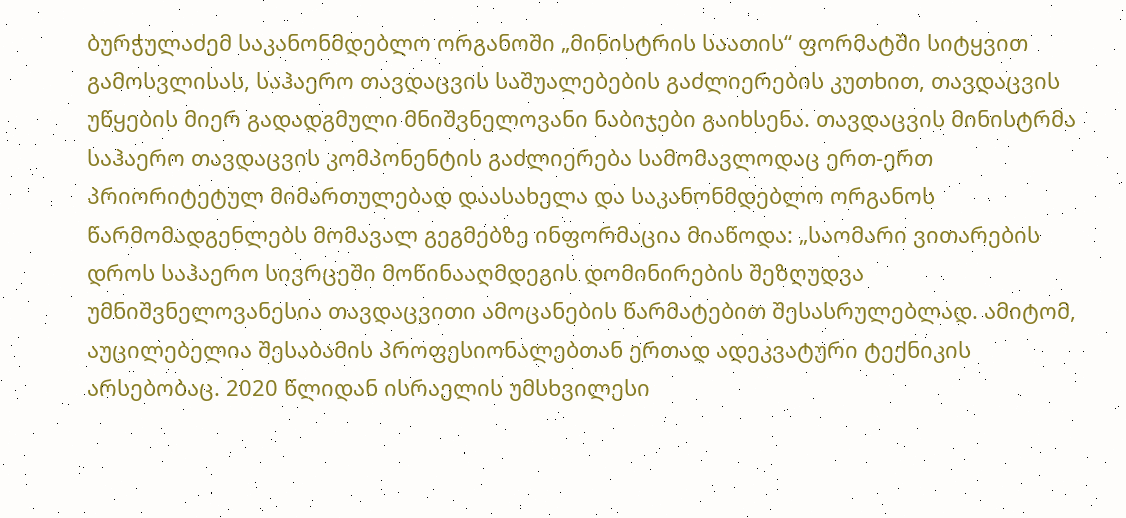ბურჭულაძემ საკანონმდებლო ორგანოში „მინისტრის საათის“ ფორმატში სიტყვით გამოსვლისას, საჰაერო თავდაცვის საშუალებების გაძლიერების კუთხით, თავდაცვის უწყების მიერ გადადგმული მნიშვნელოვანი ნაბიჯები გაიხსენა. თავდაცვის მინისტრმა საჰაერო თავდაცვის კომპონენტის გაძლიერება სამომავლოდაც ერთ-ერთ პრიორიტეტულ მიმართულებად დაასახელა და საკანონმდებლო ორგანოს წარმომადგენლებს მომავალ გეგმებზე ინფორმაცია მიაწოდა: „საომარი ვითარების დროს საჰაერო სივრცეში მოწინააღმდეგის დომინირების შეზღუდვა უმნიშვნელოვანესია თავდაცვითი ამოცანების წარმატებით შესასრულებლად. ამიტომ, აუცილებელია შესაბამის პროფესიონალებთან ერთად ადეკვატური ტექნიკის არსებობაც. 2020 წლიდან ისრაელის უმსხვილესი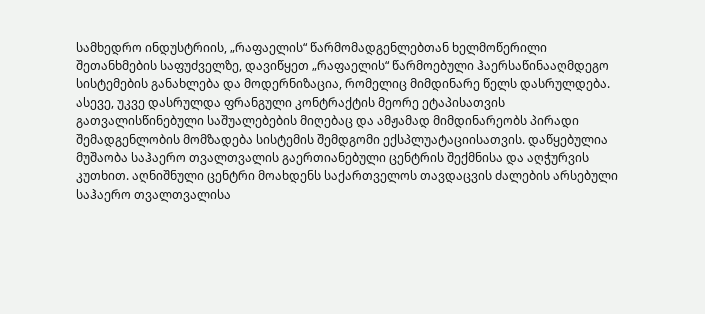სამხედრო ინდუსტრიის, „რაფაელის“ წარმომადგენლებთან ხელმოწერილი შეთანხმების საფუძველზე, დავიწყეთ „რაფაელის“ წარმოებული ჰაერსაწინააღმდეგო სისტემების განახლება და მოდერნიზაცია, რომელიც მიმდინარე წელს დასრულდება. ასევე, უკვე დასრულდა ფრანგული კონტრაქტის მეორე ეტაპისათვის გათვალისწინებული საშუალებების მიღებაც და ამჟამად მიმდინარეობს პირადი შემადგენლობის მომზადება სისტემის შემდგომი ექსპლუატაციისათვის. დაწყებულია მუშაობა საჰაერო თვალთვალის გაერთიანებული ცენტრის შექმნისა და აღჭურვის კუთხით. აღნიშნული ცენტრი მოახდენს საქართველოს თავდაცვის ძალების არსებული საჰაერო თვალთვალისა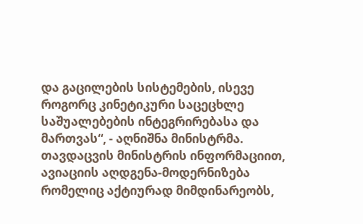და გაცილების სისტემების, ისევე როგორც კინეტიკური საცეცხლე საშუალებების ინტეგრირებასა და მართვას“, - აღნიშნა მინისტრმა. თავდაცვის მინისტრის ინფორმაციით, ავიაციის აღდგენა-მოდერნიზება რომელიც აქტიურად მიმდინარეობს,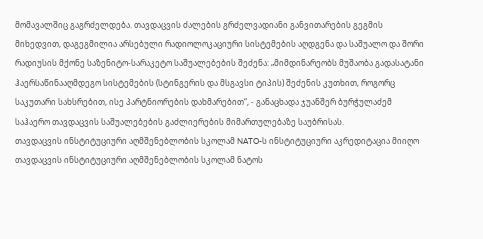მომავალშიც გაგრძელდება. თავდაცვის ძალების გრძელვადიანი განვითარების გეგმის მიხედვით, დაგეგმილია არსებული რადიოლოკაციური სისტემების აღდგენა და საშუალო და შორი რადიუსის მქონე საზენიტო-სარაკეტო საშუალებების შეძენა: „მიმდინარეობს მუშაობა გადასატანი ჰაერსაწინააღმდეგო სისტემების (სტინგერის და მსგავსი ტიპის) შეძენის კუთხით, როგორც საკუთარი სახსრებით, ისე პარტნიორების დახმარებით“, - განაცხადა ჯუანშერ ბურჭულაძემ საჰაერო თავდაცვის საშუალებების გაძლიერების მიმართულებაზე საუბრისას.
თავდაცვის ინსტიტუციური აღმშენებლობის სკოლამ NATO-ს ინსტიტუციური აკრედიტაცია მიიღო
თავდაცვის ინსტიტუციური აღმშენებლობის სკოლამ ნატოს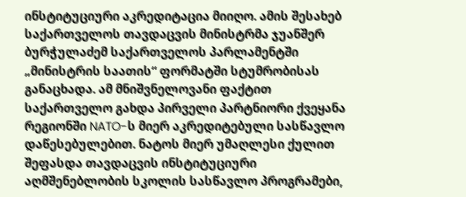ინსტიტუციური აკრედიტაცია მიიღო. ამის შესახებ საქართველოს თავდაცვის მინისტრმა ჯუანშერ ბურჭულაძემ საქართველოს პარლამენტში „მინისტრის საათის“ ფორმატში სტუმრობისას განაცხადა. ამ მნიშვნელოვანი ფაქტით საქართველო გახდა პირველი პარტნიორი ქვეყანა რეგიონში NATO-ს მიერ აკრედიტებული სასწავლო დაწესებულებით. ნატოს მიერ უმაღლესი ქულით შეფასდა თავდაცვის ინსტიტუციური აღმშენებლობის სკოლის სასწავლო პროგრამები,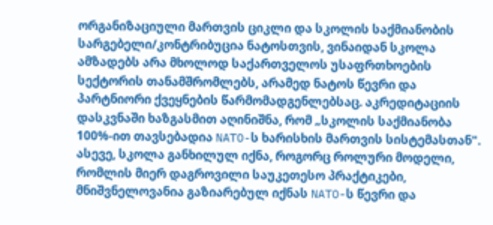ორგანიზაციული მართვის ციკლი და სკოლის საქმიანობის სარგებელი/კონტრიბუცია ნატოსთვის, ვინაიდან სკოლა ამზადებს არა მხოლოდ საქართველოს უსაფრთხოების სექტორის თანამშრომლებს, არამედ ნატოს წევრი და პარტნიორი ქვეყნების წარმომადგენლებსაც. აკრედიტაციის დასკვნაში ხაზგასმით აღინიშნა, რომ „სკოლის საქმიანობა 100%-ით თავსებადია NATO-ს ხარისხის მართვის სისტემასთან". ასევე, სკოლა განხილულ იქნა, როგორც როლური მოდელი, რომლის მიერ დაგროვილი საუკეთესო პრაქტიკები, მნიშვნელოვანია გაზიარებულ იქნას NATO-ს წევრი და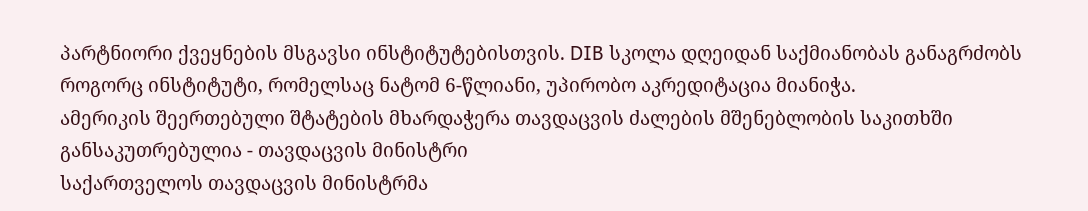პარტნიორი ქვეყნების მსგავსი ინსტიტუტებისთვის. DIB სკოლა დღეიდან საქმიანობას განაგრძობს როგორც ინსტიტუტი, რომელსაც ნატომ 6-წლიანი, უპირობო აკრედიტაცია მიანიჭა.
ამერიკის შეერთებული შტატების მხარდაჭერა თავდაცვის ძალების მშენებლობის საკითხში განსაკუთრებულია - თავდაცვის მინისტრი
საქართველოს თავდაცვის მინისტრმა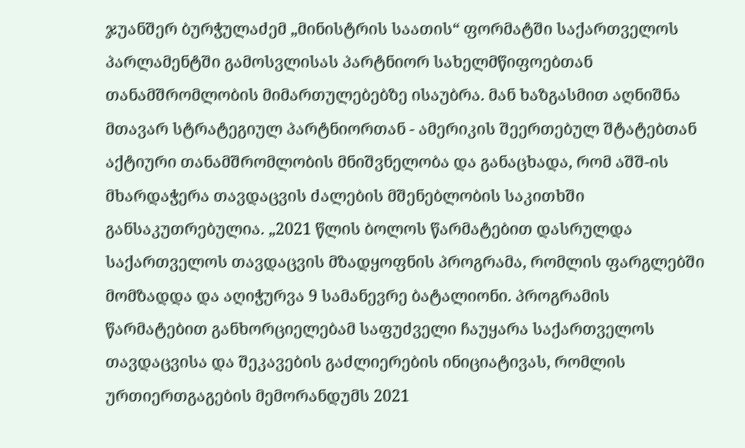ჯუანშერ ბურჭულაძემ „მინისტრის საათის“ ფორმატში საქართველოს პარლამენტში გამოსვლისას პარტნიორ სახელმწიფოებთან თანამშრომლობის მიმართულებებზე ისაუბრა. მან ხაზგასმით აღნიშნა მთავარ სტრატეგიულ პარტნიორთან - ამერიკის შეერთებულ შტატებთან აქტიური თანამშრომლობის მნიშვნელობა და განაცხადა, რომ აშშ-ის მხარდაჭერა თავდაცვის ძალების მშენებლობის საკითხში განსაკუთრებულია. „2021 წლის ბოლოს წარმატებით დასრულდა საქართველოს თავდაცვის მზადყოფნის პროგრამა, რომლის ფარგლებში მომზადდა და აღიჭურვა 9 სამანევრე ბატალიონი. პროგრამის წარმატებით განხორციელებამ საფუძველი ჩაუყარა საქართველოს თავდაცვისა და შეკავების გაძლიერების ინიციატივას, რომლის ურთიერთგაგების მემორანდუმს 2021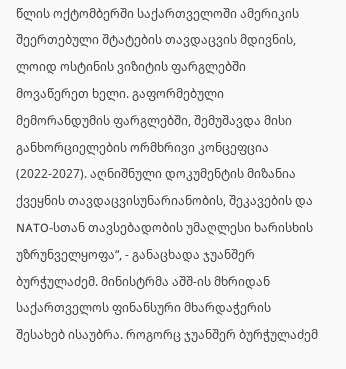წლის ოქტომბერში საქართველოში ამერიკის შეერთებული შტატების თავდაცვის მდივნის, ლოიდ ოსტინის ვიზიტის ფარგლებში მოვაწერეთ ხელი. გაფორმებული მემორანდუმის ფარგლებში, შემუშავდა მისი განხორციელების ორმხრივი კონცეფცია (2022-2027). აღნიშნული დოკუმენტის მიზანია ქვეყნის თავდაცვისუნარიანობის, შეკავების და NATO-სთან თავსებადობის უმაღლესი ხარისხის უზრუნველყოფა“, - განაცხადა ჯუანშერ ბურჭულაძემ. მინისტრმა აშშ-ის მხრიდან საქართველოს ფინანსური მხარდაჭერის შესახებ ისაუბრა. როგორც ჯუანშერ ბურჭულაძემ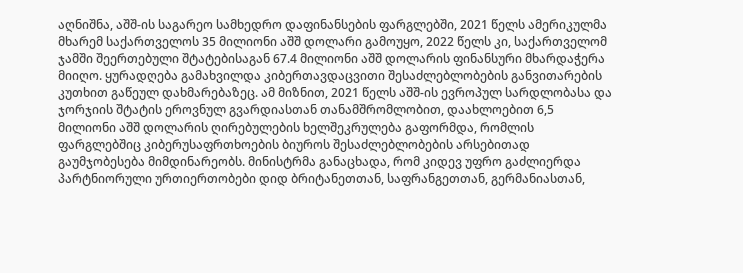აღნიშნა, აშშ-ის საგარეო სამხედრო დაფინანსების ფარგლებში, 2021 წელს ამერიკულმა მხარემ საქართველოს 35 მილიონი აშშ დოლარი გამოუყო, 2022 წელს კი, საქართველომ ჯამში შეერთებული შტატებისაგან 67.4 მილიონი აშშ დოლარის ფინანსური მხარდაჭერა მიიღო. ყურადღება გამახვილდა კიბერთავდაცვითი შესაძლებლობების განვითარების კუთხით გაწეულ დახმარებაზეც. ამ მიზნით, 2021 წელს აშშ-ის ევროპულ სარდლობასა და ჯორჯიის შტატის ეროვნულ გვარდიასთან თანამშრომლობით, დაახლოებით 6,5 მილიონი აშშ დოლარის ღირებულების ხელშეკრულება გაფორმდა, რომლის ფარგლებშიც კიბერუსაფრთხოების ბიუროს შესაძლებლობების არსებითად გაუმჯობესება მიმდინარეობს. მინისტრმა განაცხადა, რომ კიდევ უფრო გაძლიერდა პარტნიორული ურთიერთობები დიდ ბრიტანეთთან, საფრანგეთთან, გერმანიასთან,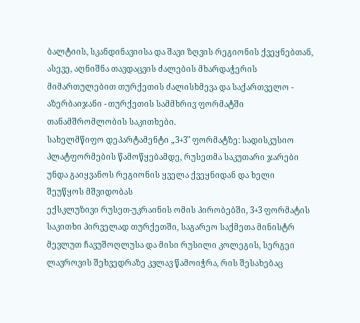ბალტიის, სკანდინავიისა და შავი ზღვის რეგიონის ქვეყნებთან, ასევე, აღნიშნა თავდაცვის ძალების მხარდაჭერის მიმართულებით თურქეთის ძალისხმევა და საქართველო - აზერბაიჯანი - თურქეთის სამმხრივ ფორმატში თანამშრომლობის საკითხები.
სახელმწიფო დეპარტამენტი „3+3" ფორმატზე: სადისკუსიო პლატფორმების წამოწყებამდე, რუსეთმა საკუთარი ჯარები უნდა გაიყვანოს რეგიონის ყველა ქვეყნიდან და ხელი შეუწყოს მშვიდობას
ექსკლუზივი რუსეთ-უკრაინის ომის პირობებში, 3+3 ფორმატის საკითხი პირველად თურქეთში, საგარეო საქმეთა მინისტრ მევლუთ ჩავუშოღლუსა და მისი რუსილი კოლეგის, სერგეი ლავროვის შეხვედრაზე კვლავ წამოიჭრა, რის შესახებაც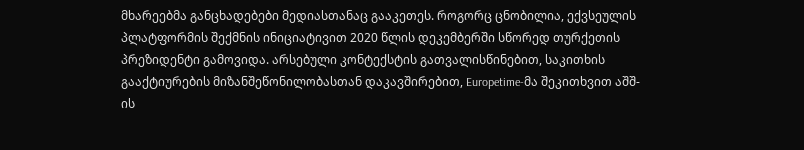მხარეებმა განცხადებები მედიასთანაც გააკეთეს. როგორც ცნობილია, ექვსეულის პლატფორმის შექმნის ინიციატივით 2020 წლის დეკემბერში სწორედ თურქეთის პრეზიდენტი გამოვიდა. არსებული კონტექსტის გათვალისწინებით, საკითხის გააქტიურების მიზანშეწონილობასთან დაკავშირებით, Europetime-მა შეკითხვით აშშ-ის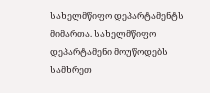სახელმწიფო დეპარტამენტს მიმართა. სახელმწიფო დეპარტამენი მოუწოდებს სამხრეთ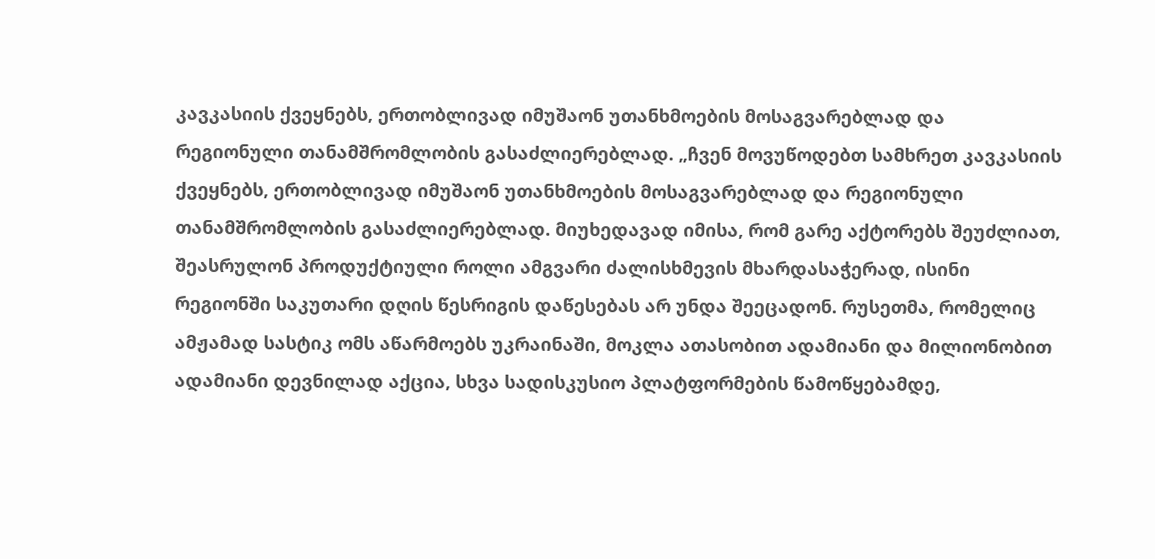კავკასიის ქვეყნებს, ერთობლივად იმუშაონ უთანხმოების მოსაგვარებლად და რეგიონული თანამშრომლობის გასაძლიერებლად. „ჩვენ მოვუწოდებთ სამხრეთ კავკასიის ქვეყნებს, ერთობლივად იმუშაონ უთანხმოების მოსაგვარებლად და რეგიონული თანამშრომლობის გასაძლიერებლად. მიუხედავად იმისა, რომ გარე აქტორებს შეუძლიათ, შეასრულონ პროდუქტიული როლი ამგვარი ძალისხმევის მხარდასაჭერად, ისინი რეგიონში საკუთარი დღის წესრიგის დაწესებას არ უნდა შეეცადონ. რუსეთმა, რომელიც ამჟამად სასტიკ ომს აწარმოებს უკრაინაში, მოკლა ათასობით ადამიანი და მილიონობით ადამიანი დევნილად აქცია, სხვა სადისკუსიო პლატფორმების წამოწყებამდე,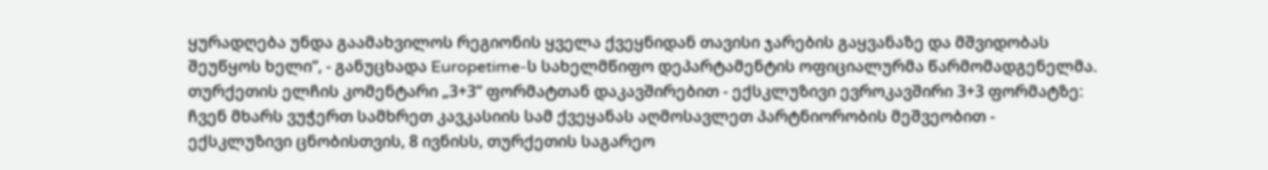ყურადღება უნდა გაამახვილოს რეგიონის ყველა ქვეყნიდან თავისი ჯარების გაყვანაზე და მშვიდობას შეუწყოს ხელი“, - განუცხადა Europetime-ს სახელმწიფო დეპარტამენტის ოფიციალურმა წარმომადგენელმა. თურქეთის ელჩის კომენტარი „3+3“ ფორმატთან დაკავშირებით - ექსკლუზივი ევროკავშირი 3+3 ფორმატზე: ჩვენ მხარს ვუჭერთ სამხრეთ კავკასიის სამ ქვეყანას აღმოსავლეთ პარტნიორობის მეშვეობით - ექსკლუზივი ცნობისთვის, 8 ივნისს, თურქეთის საგარეო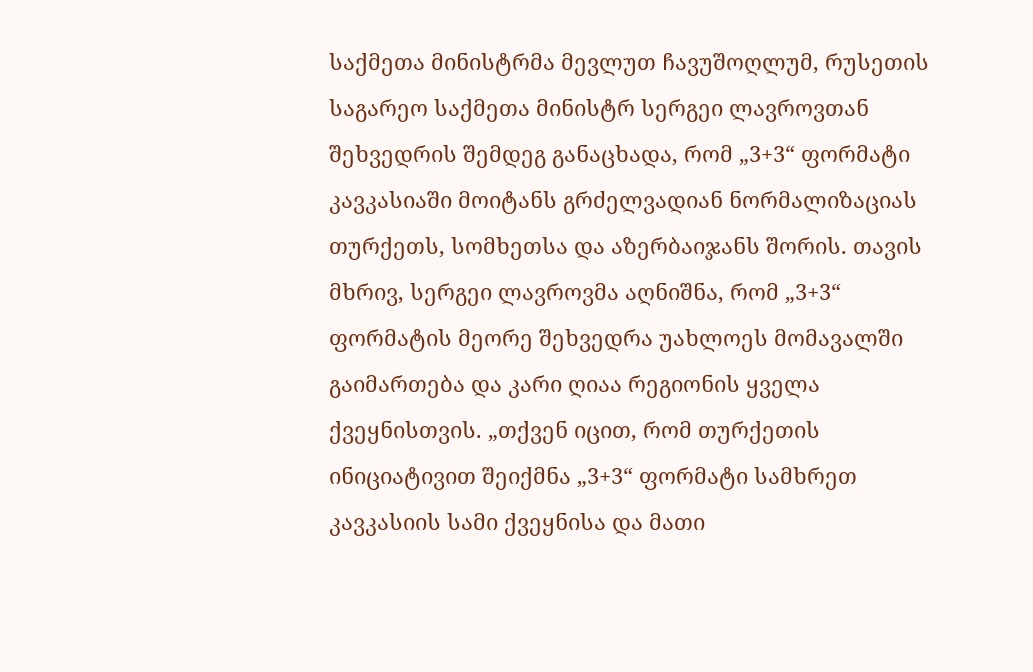საქმეთა მინისტრმა მევლუთ ჩავუშოღლუმ, რუსეთის საგარეო საქმეთა მინისტრ სერგეი ლავროვთან შეხვედრის შემდეგ განაცხადა, რომ „3+3“ ფორმატი კავკასიაში მოიტანს გრძელვადიან ნორმალიზაციას თურქეთს, სომხეთსა და აზერბაიჯანს შორის. თავის მხრივ, სერგეი ლავროვმა აღნიშნა, რომ „3+3“ ფორმატის მეორე შეხვედრა უახლოეს მომავალში გაიმართება და კარი ღიაა რეგიონის ყველა ქვეყნისთვის. „თქვენ იცით, რომ თურქეთის ინიციატივით შეიქმნა „3+3“ ფორმატი სამხრეთ კავკასიის სამი ქვეყნისა და მათი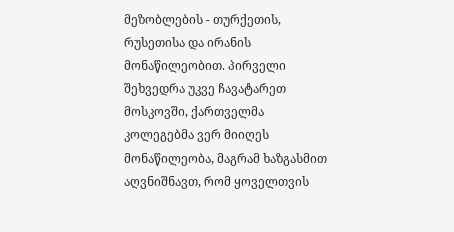მეზობლების - თურქეთის, რუსეთისა და ირანის მონაწილეობით. პირველი შეხვედრა უკვე ჩავატარეთ მოსკოვში, ქართველმა კოლეგებმა ვერ მიიღეს მონაწილეობა, მაგრამ ხაზგასმით აღვნიშნავთ, რომ ყოველთვის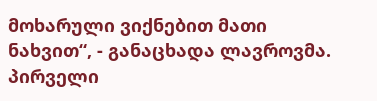მოხარული ვიქნებით მათი ნახვით“, - განაცხადა ლავროვმა. პირველი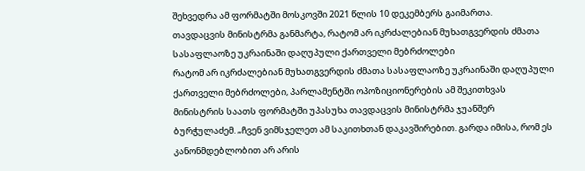შეხვედრა ამ ფორმატში მოსკოვში 2021 წლის 10 დეკემბერს გაიმართა.
თავდაცვის მინისტრმა განმარტა, რატომ არ იკრძალებიან მუხათგვერდის ძმათა სასაფლაოზე უკრაინაში დაღუპული ქართველი მებრძოლები
რატომ არ იკრძალებიან მუხათგვერდის ძმათა სასაფლაოზე უკრაინაში დაღუპული ქართველი მებრძოლები, პარლამენტში ოპოზიციონერების ამ შეკითხვას მინისტრის საათს ფორმატში უპასუხა თავდაცვის მინისტრმა ჯუანშერ ბურჭულაძემ. „ჩვენ ვიმსჯელეთ ამ საკითხთან დაკავშირებით. გარდა იმისა, რომ ეს კანონმდებლობით არ არის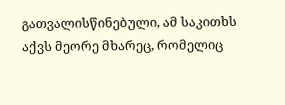გათვალისწინებული, ამ საკითხს აქვს მეორე მხარეც, რომელიც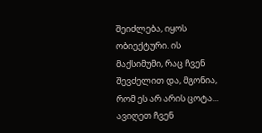შეიძლება, იყოს ობიექტური. ის მაქსიმუმი, რაც ჩვენ შევძელით და, მგონია, რომ ეს არ არის ცოტა... ავიღეთ ჩვენ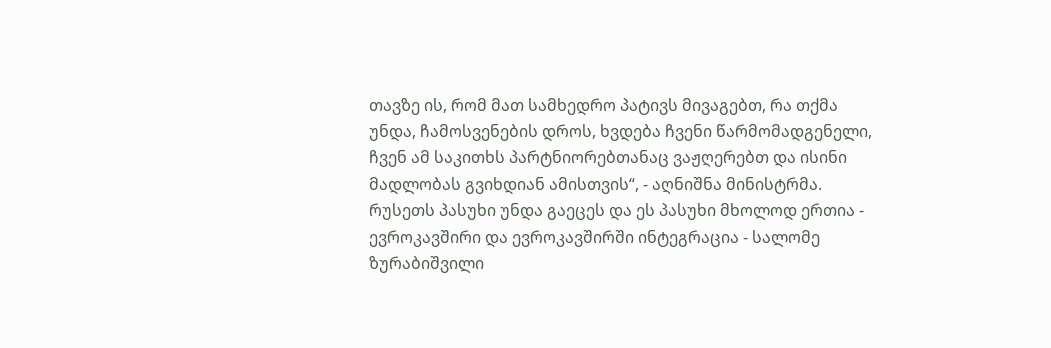თავზე ის, რომ მათ სამხედრო პატივს მივაგებთ, რა თქმა უნდა, ჩამოსვენების დროს, ხვდება ჩვენი წარმომადგენელი, ჩვენ ამ საკითხს პარტნიორებთანაც ვაჟღერებთ და ისინი მადლობას გვიხდიან ამისთვის“, - აღნიშნა მინისტრმა.
რუსეთს პასუხი უნდა გაეცეს და ეს პასუხი მხოლოდ ერთია - ევროკავშირი და ევროკავშირში ინტეგრაცია - სალომე ზურაბიშვილი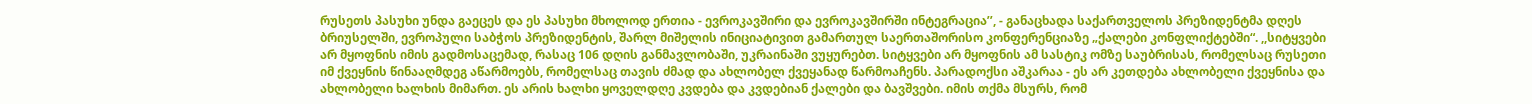რუსეთს პასუხი უნდა გაეცეს და ეს პასუხი მხოლოდ ერთია - ევროკავშირი და ევროკავშირში ინტეგრაცია’’, - განაცხადა საქართველოს პრეზიდენტმა დღეს ბრიუსელში, ევროპული საბჭოს პრეზიდენტის, შარლ მიშელის ინიციატივით გამართულ საერთაშორისო კონფერენციაზე „ქალები კონფლიქტებში“. ,,სიტყვები არ მყოფნის იმის გადმოსაცემად, რასაც 106 დღის განმავლობაში, უკრაინაში ვუყურებთ. სიტყვები არ მყოფნის ამ სასტიკ ომზე საუბრისას, რომელსაც რუსეთი იმ ქვეყნის წინააღმდეგ აწარმოებს, რომელსაც თავის ძმად და ახლობელ ქვეყანად წარმოაჩენს. პარადოქსი აშკარაა - ეს არ კეთდება ახლობელი ქვეყნისა და ახლობელი ხალხის მიმართ. ეს არის ხალხი ყოველდღე კვდება და კვდებიან ქალები და ბავშვები. იმის თქმა მსურს, რომ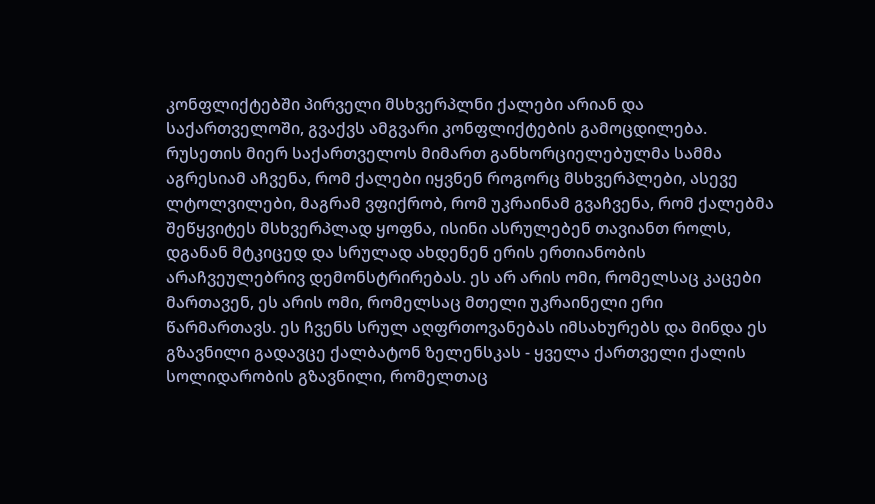კონფლიქტებში პირველი მსხვერპლნი ქალები არიან და საქართველოში, გვაქვს ამგვარი კონფლიქტების გამოცდილება. რუსეთის მიერ საქართველოს მიმართ განხორციელებულმა სამმა აგრესიამ აჩვენა, რომ ქალები იყვნენ როგორც მსხვერპლები, ასევე ლტოლვილები, მაგრამ ვფიქრობ, რომ უკრაინამ გვაჩვენა, რომ ქალებმა შეწყვიტეს მსხვერპლად ყოფნა, ისინი ასრულებენ თავიანთ როლს, დგანან მტკიცედ და სრულად ახდენენ ერის ერთიანობის არაჩვეულებრივ დემონსტრირებას. ეს არ არის ომი, რომელსაც კაცები მართავენ, ეს არის ომი, რომელსაც მთელი უკრაინელი ერი წარმართავს. ეს ჩვენს სრულ აღფრთოვანებას იმსახურებს და მინდა ეს გზავნილი გადავცე ქალბატონ ზელენსკას - ყველა ქართველი ქალის სოლიდარობის გზავნილი, რომელთაც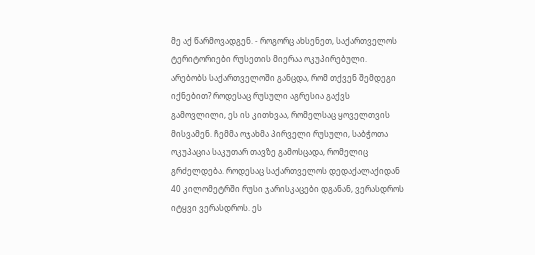მე აქ წარმოვადგენ. - როგორც ახსენეთ, საქართველოს ტერიტორიები რუსეთის მიერაა ოკუპირებული. არებობს საქართველოში განცდა, რომ თქვენ შემდეგი იქნებით? როდესაც რუსული აგრესია გაქვს გამოვლილი, ეს ის კითხვაა, რომელსაც ყოველთვის მისვამენ. ჩემმა ოჯახმა პირველი რუსული, საბჭოთა ოკუპაცია საკუთარ თავზე გამოსცადა, რომელიც გრძელდება. როდესაც საქართველოს დედაქალაქიდან 40 კილომეტრში რუსი ჯარისკაცები დგანან, ვერასდროს იტყვი ვერასდროს. ეს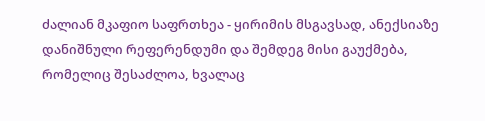ძალიან მკაფიო საფრთხეა - ყირიმის მსგავსად, ანექსიაზე დანიშნული რეფერენდუმი და შემდეგ მისი გაუქმება, რომელიც შესაძლოა, ხვალაც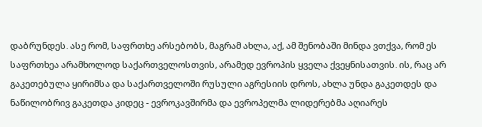დაბრუნდეს. ასე რომ, საფრთხე არსებობს, მაგრამ ახლა, აქ, ამ შენობაში მინდა ვთქვა, რომ ეს საფრთხეა არამხოლოდ საქართველოსთვის, არამედ ევროპის ყველა ქვეყნისათვის. ის, რაც არ გაკეთებულა ყირიმსა და საქართველოში რუსული აგრესიის დროს, ახლა უნდა გაკეთდეს და ნაწილობრივ გაკეთდა კიდეც - ევროკავშირმა და ევროპელმა ლიდერებმა აღიარეს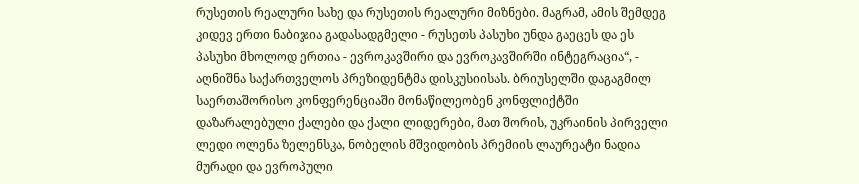რუსეთის რეალური სახე და რუსეთის რეალური მიზნები. მაგრამ, ამის შემდეგ კიდევ ერთი ნაბიჯია გადასადგმელი - რუსეთს პასუხი უნდა გაეცეს და ეს პასუხი მხოლოდ ერთია - ევროკავშირი და ევროკავშირში ინტეგრაცია“, - აღნიშნა საქართველოს პრეზიდენტმა დისკუსიისას. ბრიუსელში დაგაგმილ საერთაშორისო კონფერენციაში მონაწილეობენ კონფლიქტში დაზარალებული ქალები და ქალი ლიდერები, მათ შორის, უკრაინის პირველი ლედი ოლენა ზელენსკა, ნობელის მშვიდობის პრემიის ლაურეატი ნადია მურადი და ევროპული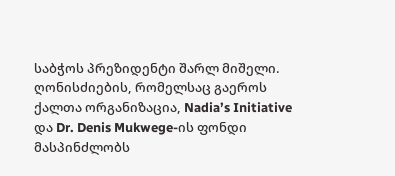საბჭოს პრეზიდენტი შარლ მიშელი. ღონისძიების, რომელსაც გაეროს ქალთა ორგანიზაცია, Nadia’s Initiative და Dr. Denis Mukwege-ის ფონდი მასპინძლობს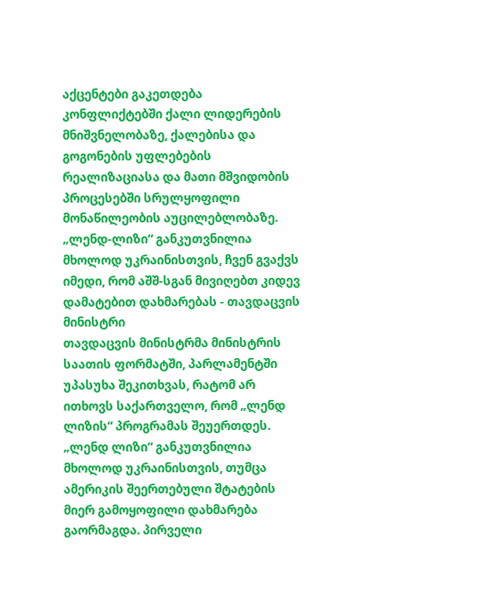აქცენტები გაკეთდება კონფლიქტებში ქალი ლიდერების მნიშვნელობაზე, ქალებისა და გოგონების უფლებების რეალიზაციასა და მათი მშვიდობის პროცესებში სრულყოფილი მონაწილეობის აუცილებლობაზე.
„ლენდ-ლიზი“ განკუთვნილია მხოლოდ უკრაინისთვის, ჩვენ გვაქვს იმედი, რომ აშშ-სგან მივიღებთ კიდევ დამატებით დახმარებას - თავდაცვის მინისტრი
თავდაცვის მინისტრმა მინისტრის საათის ფორმატში, პარლამენტში უპასუხა შეკითხვას, რატომ არ ითხოვს საქართველო, რომ „ლენდ ლიზის“ პროგრამას შეუერთდეს. „ლენდ ლიზი“ განკუთვნილია მხოლოდ უკრაინისთვის, თუმცა ამერიკის შეერთებული შტატების მიერ გამოყოფილი დახმარება გაორმაგდა. პირველი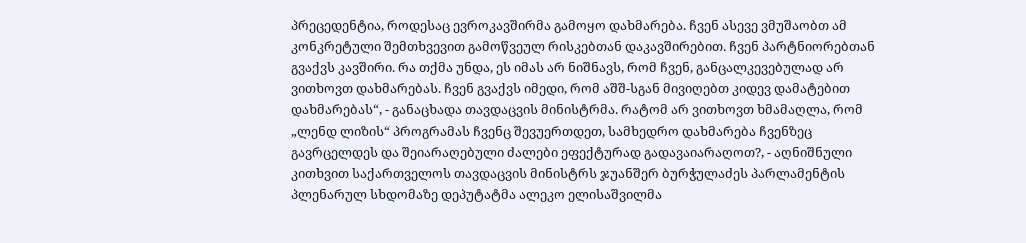პრეცედენტია, როდესაც ევროკავშირმა გამოყო დახმარება. ჩვენ ასევე ვმუშაობთ ამ კონკრეტული შემთხვევით გამოწვეულ რისკებთან დაკავშირებით. ჩვენ პარტნიორებთან გვაქვს კავშირი. რა თქმა უნდა, ეს იმას არ ნიშნავს, რომ ჩვენ, განცალკევებულად არ ვითხოვთ დახმარებას. ჩვენ გვაქვს იმედი, რომ აშშ-სგან მივიღებთ კიდევ დამატებით დახმარებას“, - განაცხადა თავდაცვის მინისტრმა. რატომ არ ვითხოვთ ხმამაღლა, რომ „ლენდ ლიზის“ პროგრამას ჩვენც შევუერთდეთ, სამხედრო დახმარება ჩვენზეც გავრცელდეს და შეიარაღებული ძალები ეფექტურად გადავაიარაღოთ?, - აღნიშნული კითხვით საქართველოს თავდაცვის მინისტრს ჯუანშერ ბურჭულაძეს პარლამენტის პლენარულ სხდომაზე დეპუტატმა ალეკო ელისაშვილმა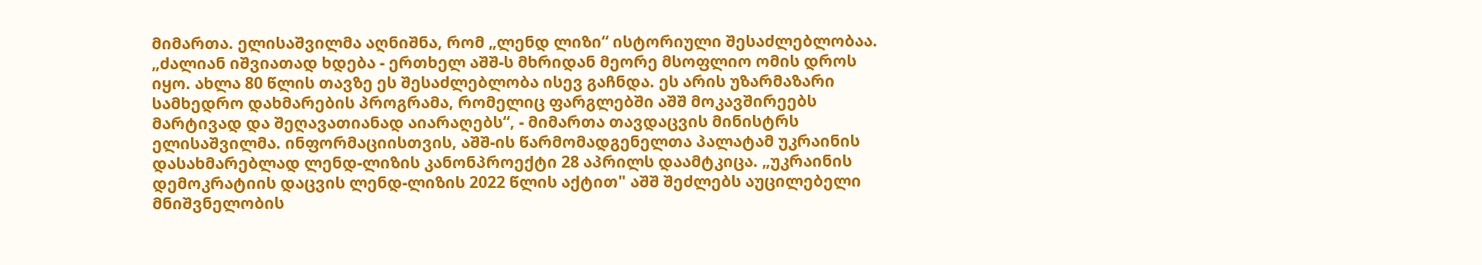მიმართა. ელისაშვილმა აღნიშნა, რომ „ლენდ ლიზი“ ისტორიული შესაძლებლობაა. „ძალიან იშვიათად ხდება - ერთხელ აშშ-ს მხრიდან მეორე მსოფლიო ომის დროს იყო. ახლა 80 წლის თავზე ეს შესაძლებლობა ისევ გაჩნდა. ეს არის უზარმაზარი სამხედრო დახმარების პროგრამა, რომელიც ფარგლებში აშშ მოკავშირეებს მარტივად და შეღავათიანად აიარაღებს“, - მიმართა თავდაცვის მინისტრს ელისაშვილმა. ინფორმაციისთვის, აშშ-ის წარმომადგენელთა პალატამ უკრაინის დასახმარებლად ლენდ-ლიზის კანონპროექტი 28 აპრილს დაამტკიცა. „უკრაინის დემოკრატიის დაცვის ლენდ-ლიზის 2022 წლის აქტით" აშშ შეძლებს აუცილებელი მნიშვნელობის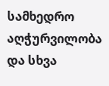სამხედრო აღჭურვილობა და სხვა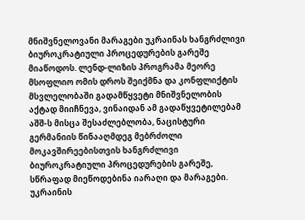მნიშვნელოვანი მარაგები უკრაინას ხანგრძლივი ბიუროკრატიული პროცედურების გარეშე მიაწოდოს. ლენდ-ლიზის პროგრამა მეორე მსოფლიო ომის დროს შეიქმნა და კონფლიქტის მსვლელობაში გადამწყვეტი მნიშვნელობის აქტად მიიჩნევა, ვინაიდან ამ გადაწყვეტილებამ აშშ-ს მისცა შესაძლებლობა, ნაცისტური გერმანიის წინააღმდეგ მებრძოლი მოკავშირეებისთვის ხანგრძლივი ბიუროკრატიული პროცედურების გარეშე, სწრაფად მიეწოდებინა იარაღი და მარაგები.
უკრაინის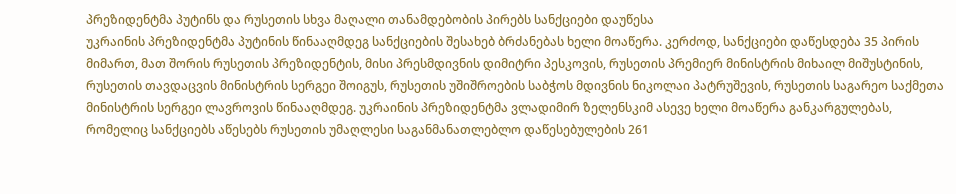პრეზიდენტმა პუტინს და რუსეთის სხვა მაღალი თანამდებობის პირებს სანქციები დაუწესა
უკრაინის პრეზიდენტმა პუტინის წინააღმდეგ სანქციების შესახებ ბრძანებას ხელი მოაწერა. კერძოდ, სანქციები დაწესდება 35 პირის მიმართ, მათ შორის რუსეთის პრეზიდენტის, მისი პრესმდივნის დიმიტრი პესკოვის, რუსეთის პრემიერ მინისტრის მიხაილ მიშუსტინის, რუსეთის თავდაცვის მინისტრის სერგეი შოიგუს, რუსეთის უშიშროების საბჭოს მდივნის ნიკოლაი პატრუშევის, რუსეთის საგარეო საქმეთა მინისტრის სერგეი ლავროვის წინააღმდეგ. უკრაინის პრეზიდენტმა ვლადიმირ ზელენსკიმ ასევე ხელი მოაწერა განკარგულებას, რომელიც სანქციებს აწესებს რუსეთის უმაღლესი საგანმანათლებლო დაწესებულების 261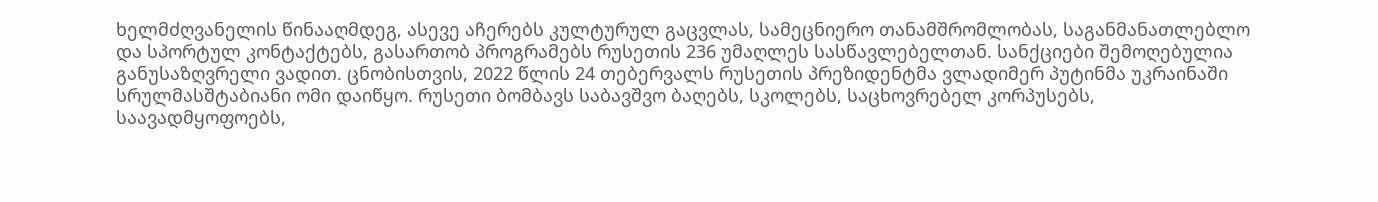ხელმძღვანელის წინააღმდეგ, ასევე აჩერებს კულტურულ გაცვლას, სამეცნიერო თანამშრომლობას, საგანმანათლებლო და სპორტულ კონტაქტებს, გასართობ პროგრამებს რუსეთის 236 უმაღლეს სასწავლებელთან. სანქციები შემოღებულია განუსაზღვრელი ვადით. ცნობისთვის, 2022 წლის 24 თებერვალს რუსეთის პრეზიდენტმა ვლადიმერ პუტინმა უკრაინაში სრულმასშტაბიანი ომი დაიწყო. რუსეთი ბომბავს საბავშვო ბაღებს, სკოლებს, საცხოვრებელ კორპუსებს, საავადმყოფოებს,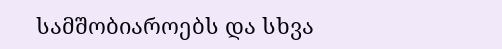სამშობიაროებს და სხვა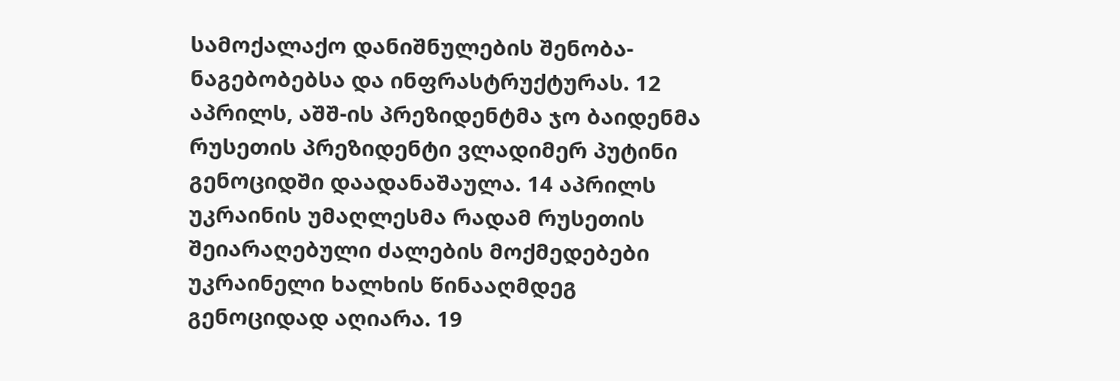სამოქალაქო დანიშნულების შენობა-ნაგებობებსა და ინფრასტრუქტურას. 12 აპრილს, აშშ-ის პრეზიდენტმა ჯო ბაიდენმა რუსეთის პრეზიდენტი ვლადიმერ პუტინი გენოციდში დაადანაშაულა. 14 აპრილს უკრაინის უმაღლესმა რადამ რუსეთის შეიარაღებული ძალების მოქმედებები უკრაინელი ხალხის წინააღმდეგ გენოციდად აღიარა. 19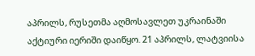აპრილს, რუსეთმა აღმოსავლეთ უკრაინაში აქტიური იერიში დაიწყო. 21 აპრილს, ლატვიისა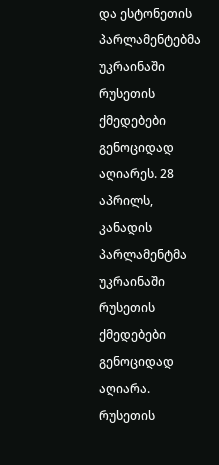და ესტონეთის პარლამენტებმა უკრაინაში რუსეთის ქმედებები გენოციდად აღიარეს. 28 აპრილს, კანადის პარლამენტმა უკრაინაში რუსეთის ქმედებები გენოციდად აღიარა. რუსეთის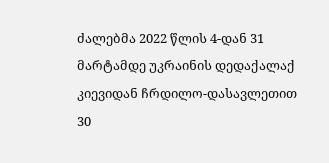ძალებმა 2022 წლის 4-დან 31 მარტამდე უკრაინის დედაქალაქ კიევიდან ჩრდილო-დასავლეთით 30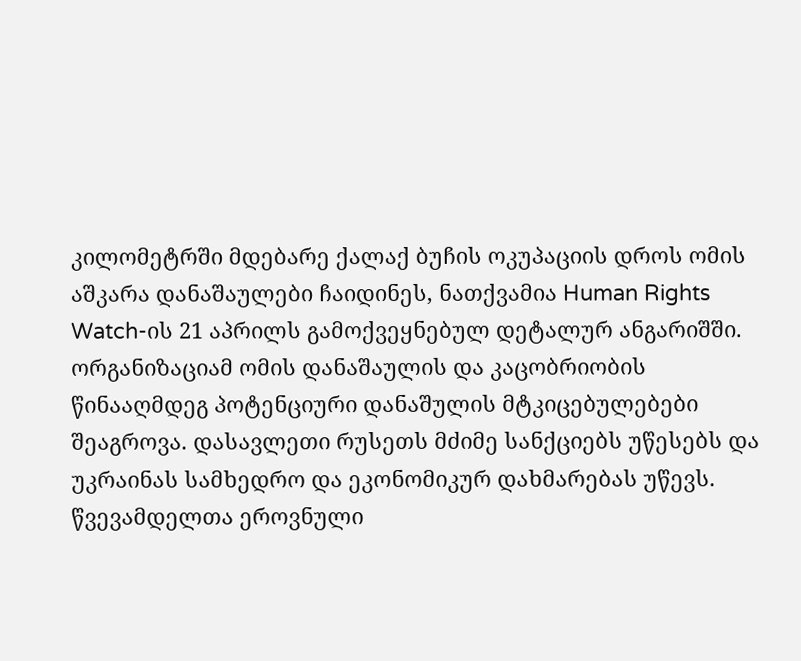კილომეტრში მდებარე ქალაქ ბუჩის ოკუპაციის დროს ომის აშკარა დანაშაულები ჩაიდინეს, ნათქვამია Human Rights Watch-ის 21 აპრილს გამოქვეყნებულ დეტალურ ანგარიშში. ორგანიზაციამ ომის დანაშაულის და კაცობრიობის წინააღმდეგ პოტენციური დანაშულის მტკიცებულებები შეაგროვა. დასავლეთი რუსეთს მძიმე სანქციებს უწესებს და უკრაინას სამხედრო და ეკონომიკურ დახმარებას უწევს.
წვევამდელთა ეროვნული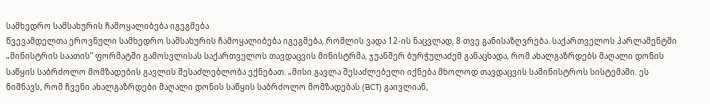სამხედრო სამსახურის ჩამოყალიბება იგეგმება
წვევამდელთა ეროვნული სამხედრო სამსახურის ჩამოყალიბება იგეგმება, რომლის ვადა 12-ის ნაცვლად, 8 თვე განისაზღვრება. საქართველოს პარლამენტში „მინისტრის საათის“ ფორმატში გამოსვლისას საქართველოს თავდაცვის მინისტრმა, ჯუანშერ ბურჭულაძემ განაცხადა, რომ ახალგაზრდებს მაღალი დონის საწყის საბრძოლო მომზადების გავლის შესაძლებლობა ექნებათ. „მისი გავლა შესაძლებელი იქნება მხოლოდ თავდაცვის სამინისტროს სისტემაში. ეს ნიშნავს, რომ ჩვენი ახალგაზრდები მაღალი დონის საწყის საბრძოლო მომზადებას (BCT) გაივლიან,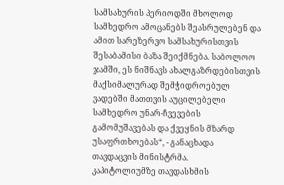სამსახურის პერიოდში მხოლოდ სამხედრო ამოცანებს შეასრულებენ და ამით სარეზერვო სამსახურისთვის შესაბამისი ბაზა შეიქმნება. საბოლოო ჯამში, ეს ნიშნავს ახალგაზრდებისთვის მაქსიმალურად შემჭიდროებულ ვადებში მათთვის აუცილებელი სამხედრო უნარ-ჩვევების გამომუშავებას და ქვეყნის მზარდ უსაფრთხოებას“, - განაცხადა თავდაცვის მინისტრმა.
კაპიტოლიუმზე თავდასხმის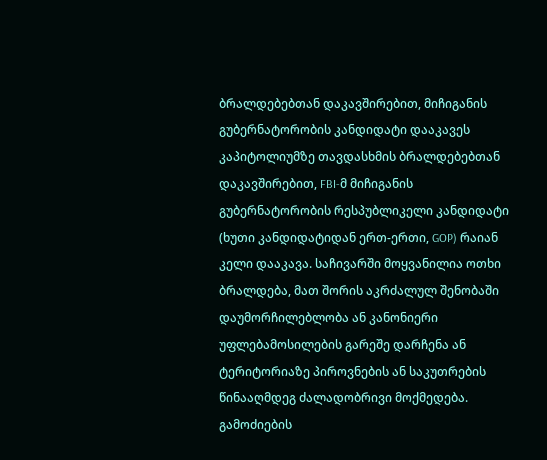ბრალდებებთან დაკავშირებით, მიჩიგანის გუბერნატორობის კანდიდატი დააკავეს
კაპიტოლიუმზე თავდასხმის ბრალდებებთან დაკავშირებით, FBI-მ მიჩიგანის გუბერნატორობის რესპუბლიკელი კანდიდატი (ხუთი კანდიდატიდან ერთ-ერთი, GOP) რაიან კელი დააკავა. საჩივარში მოყვანილია ოთხი ბრალდება, მათ შორის აკრძალულ შენობაში დაუმორჩილებლობა ან კანონიერი უფლებამოსილების გარეშე დარჩენა ან ტერიტორიაზე პიროვნების ან საკუთრების წინააღმდეგ ძალადობრივი მოქმედება. გამოძიების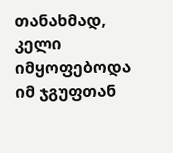თანახმად, კელი იმყოფებოდა იმ ჯგუფთან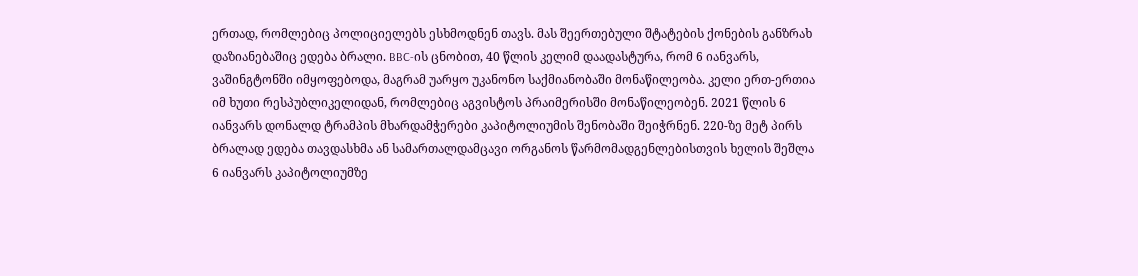ერთად, რომლებიც პოლიციელებს ესხმოდნენ თავს. მას შეერთებული შტატების ქონების განზრახ დაზიანებაშიც ედება ბრალი. BBC-ის ცნობით, 40 წლის კელიმ დაადასტურა, რომ 6 იანვარს, ვაშინგტონში იმყოფებოდა, მაგრამ უარყო უკანონო საქმიანობაში მონაწილეობა. კელი ერთ-ერთია იმ ხუთი რესპუბლიკელიდან, რომლებიც აგვისტოს პრაიმერისში მონაწილეობენ. 2021 წლის 6 იანვარს დონალდ ტრამპის მხარდამჭერები კაპიტოლიუმის შენობაში შეიჭრნენ. 220-ზე მეტ პირს ბრალად ედება თავდასხმა ან სამართალდამცავი ორგანოს წარმომადგენლებისთვის ხელის შეშლა 6 იანვარს კაპიტოლიუმზე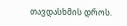თავდასხმის დროს.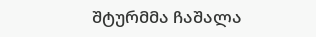შტურმმა ჩაშალა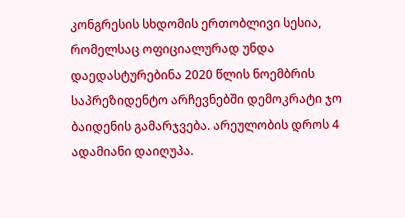კონგრესის სხდომის ერთობლივი სესია, რომელსაც ოფიციალურად უნდა დაედასტურებინა 2020 წლის ნოემბრის საპრეზიდენტო არჩევნებში დემოკრატი ჯო ბაიდენის გამარჯვება. არეულობის დროს 4 ადამიანი დაიღუპა.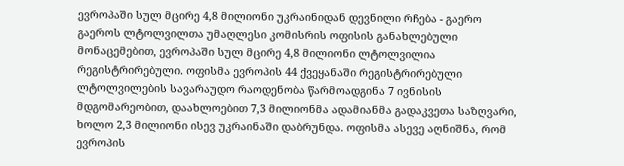ევროპაში სულ მცირე 4,8 მილიონი უკრაინიდან დევნილი რჩება - გაერო
გაეროს ლტოლვილთა უმაღლესი კომისრის ოფისის განახლებული მონაცემებით, ევროპაში სულ მცირე 4,8 მილიონი ლტოლვილია რეგისტრირებული. ოფისმა ევროპის 44 ქვეყანაში რეგისტრირებული ლტოლვილების სავარაუდო რაოდენობა წარმოადგინა 7 ივნისის მდგომარეობით, დაახლოებით 7,3 მილიონმა ადამიანმა გადაკვეთა საზღვარი, ხოლო 2,3 მილიონი ისევ უკრაინაში დაბრუნდა. ოფისმა ასევე აღნიშნა, რომ ევროპის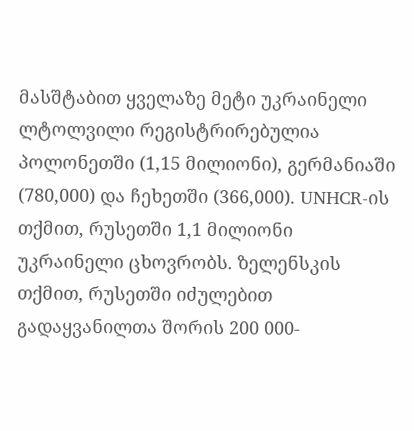მასშტაბით ყველაზე მეტი უკრაინელი ლტოლვილი რეგისტრირებულია პოლონეთში (1,15 მილიონი), გერმანიაში (780,000) და ჩეხეთში (366,000). UNHCR-ის თქმით, რუსეთში 1,1 მილიონი უკრაინელი ცხოვრობს. ზელენსკის თქმით, რუსეთში იძულებით გადაყვანილთა შორის 200 000-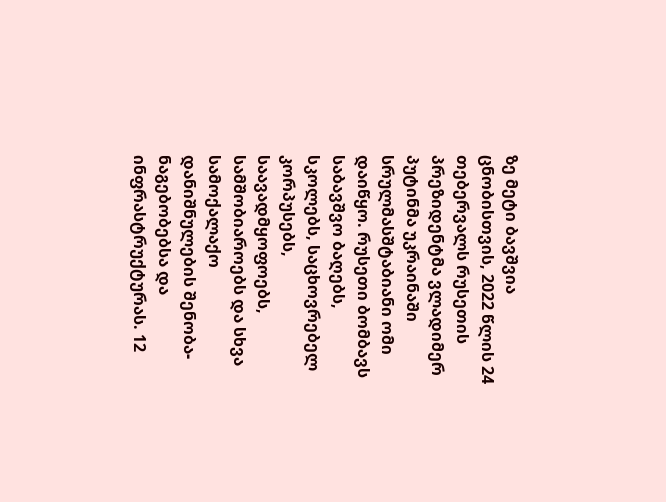ზე მეტი ბავშვია ცნობისთვის, 2022 წლის 24 თებერვალს რუსეთის პრეზიდენტმა ვლადიმერ პუტინმა უკრაინაში სრულმასშტაბიანი ომი დაიწყო. რუსეთი ბომბავს საბავშვო ბაღებს, სკოლებს, საცხოვრებელ კორპუსებს, საავადმყოფოებს, სამშობიაროებს და სხვა სამოქალაქო დანიშნულების შენობა-ნაგებობებსა და ინფრასტრუქტურას. 12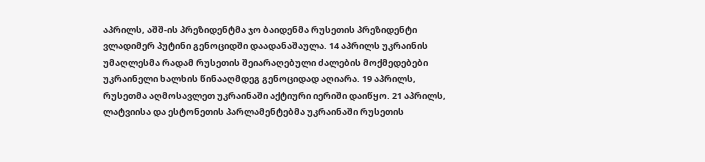აპრილს, აშშ-ის პრეზიდენტმა ჯო ბაიდენმა რუსეთის პრეზიდენტი ვლადიმერ პუტინი გენოციდში დაადანაშაულა. 14 აპრილს უკრაინის უმაღლესმა რადამ რუსეთის შეიარაღებული ძალების მოქმედებები უკრაინელი ხალხის წინააღმდეგ გენოციდად აღიარა. 19 აპრილს, რუსეთმა აღმოსავლეთ უკრაინაში აქტიური იერიში დაიწყო. 21 აპრილს, ლატვიისა და ესტონეთის პარლამენტებმა უკრაინაში რუსეთის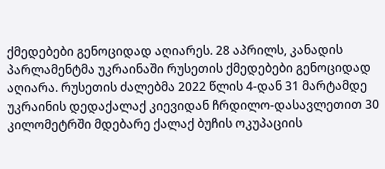ქმედებები გენოციდად აღიარეს. 28 აპრილს, კანადის პარლამენტმა უკრაინაში რუსეთის ქმედებები გენოციდად აღიარა. რუსეთის ძალებმა 2022 წლის 4-დან 31 მარტამდე უკრაინის დედაქალაქ კიევიდან ჩრდილო-დასავლეთით 30 კილომეტრში მდებარე ქალაქ ბუჩის ოკუპაციის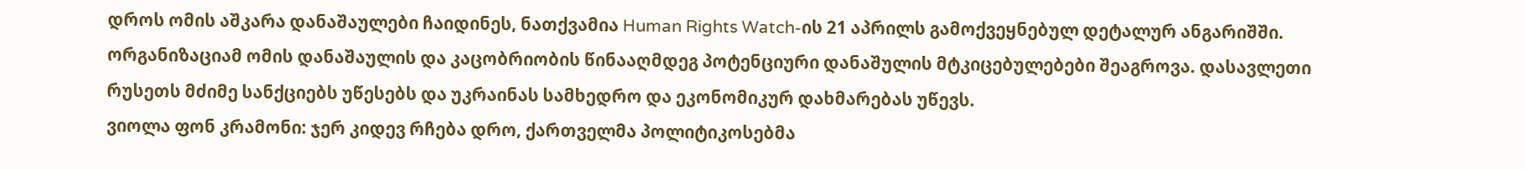დროს ომის აშკარა დანაშაულები ჩაიდინეს, ნათქვამია Human Rights Watch-ის 21 აპრილს გამოქვეყნებულ დეტალურ ანგარიშში. ორგანიზაციამ ომის დანაშაულის და კაცობრიობის წინააღმდეგ პოტენციური დანაშულის მტკიცებულებები შეაგროვა. დასავლეთი რუსეთს მძიმე სანქციებს უწესებს და უკრაინას სამხედრო და ეკონომიკურ დახმარებას უწევს.
ვიოლა ფონ კრამონი: ჯერ კიდევ რჩება დრო, ქართველმა პოლიტიკოსებმა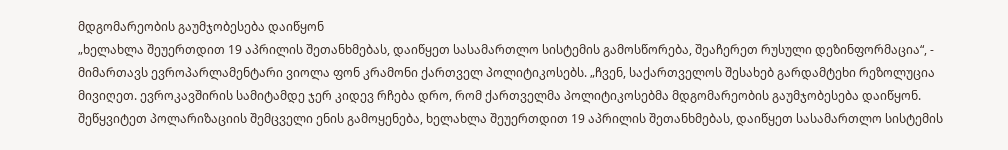მდგომარეობის გაუმჯობესება დაიწყონ
„ხელახლა შეუერთდით 19 აპრილის შეთანხმებას, დაიწყეთ სასამართლო სისტემის გამოსწორება, შეაჩერეთ რუსული დეზინფორმაცია“, - მიმართავს ევროპარლამენტარი ვიოლა ფონ კრამონი ქართველ პოლიტიკოსებს. „ჩვენ, საქართველოს შესახებ გარდამტეხი რეზოლუცია მივიღეთ. ევროკავშირის სამიტამდე ჯერ კიდევ რჩება დრო, რომ ქართველმა პოლიტიკოსებმა მდგომარეობის გაუმჯობესება დაიწყონ. შეწყვიტეთ პოლარიზაციის შემცველი ენის გამოყენება, ხელახლა შეუერთდით 19 აპრილის შეთანხმებას, დაიწყეთ სასამართლო სისტემის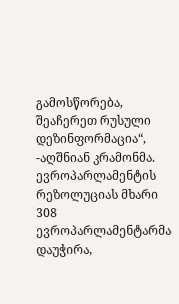გამოსწორება, შეაჩერეთ რუსული დეზინფორმაცია“, -აღშნიან კრამონმა. ევროპარლამენტის რეზოლუციას მხარი 308 ევროპარლამენტარმა დაუჭირა,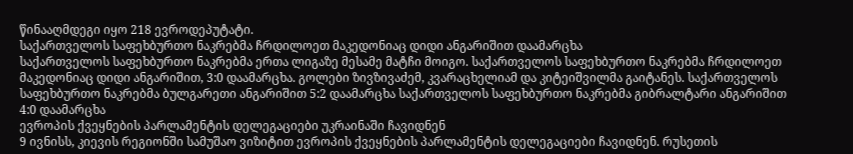წინააღმდეგი იყო 218 ევროდეპუტატი.
საქართველოს საფეხბურთო ნაკრებმა ჩრდილოეთ მაკედონიაც დიდი ანგარიშით დაამარცხა
საქართველოს საფეხბურთო ნაკრებმა ერთა ლიგაზე მესამე მატჩი მოიგო. საქართველოს საფეხბურთო ნაკრებმა ჩრდილოეთ მაკედონიაც დიდი ანგარიშით, 3:0 დაამარცხა. გოლები ზივზივაძემ, კვარაცხელიამ და კიტეიშვილმა გაიტანეს. საქართველოს საფეხბურთო ნაკრებმა ბულგარეთი ანგარიშით 5:2 დაამარცხა საქართველოს საფეხბურთო ნაკრებმა გიბრალტარი ანგარიშით 4:0 დაამარცხა
ევროპის ქვეყნების პარლამენტის დელეგაციები უკრაინაში ჩავიდნენ
9 ივნისს, კიევის რეგიონში სამუშაო ვიზიტით ევროპის ქვეყნების პარლამენტის დელეგაციები ჩავიდნენ. რუსეთის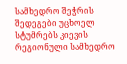სამხედრო შეჭრის შედეგები უცხოელ სტუმრებს კიევის რეგიონული სამხედრო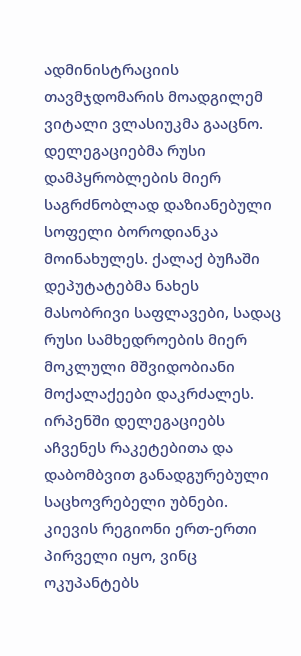ადმინისტრაციის თავმჯდომარის მოადგილემ ვიტალი ვლასიუკმა გააცნო. დელეგაციებმა რუსი დამპყრობლების მიერ საგრძნობლად დაზიანებული სოფელი ბოროდიანკა მოინახულეს. ქალაქ ბუჩაში დეპუტატებმა ნახეს მასობრივი საფლავები, სადაც რუსი სამხედროების მიერ მოკლული მშვიდობიანი მოქალაქეები დაკრძალეს. ირპენში დელეგაციებს აჩვენეს რაკეტებითა და დაბომბვით განადგურებული საცხოვრებელი უბნები. კიევის რეგიონი ერთ-ერთი პირველი იყო, ვინც ოკუპანტებს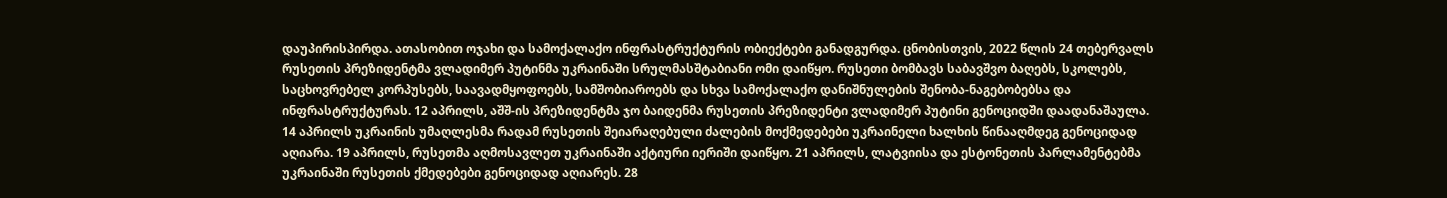დაუპირისპირდა. ათასობით ოჯახი და სამოქალაქო ინფრასტრუქტურის ობიექტები განადგურდა. ცნობისთვის, 2022 წლის 24 თებერვალს რუსეთის პრეზიდენტმა ვლადიმერ პუტინმა უკრაინაში სრულმასშტაბიანი ომი დაიწყო. რუსეთი ბომბავს საბავშვო ბაღებს, სკოლებს, საცხოვრებელ კორპუსებს, საავადმყოფოებს, სამშობიაროებს და სხვა სამოქალაქო დანიშნულების შენობა-ნაგებობებსა და ინფრასტრუქტურას. 12 აპრილს, აშშ-ის პრეზიდენტმა ჯო ბაიდენმა რუსეთის პრეზიდენტი ვლადიმერ პუტინი გენოციდში დაადანაშაულა. 14 აპრილს უკრაინის უმაღლესმა რადამ რუსეთის შეიარაღებული ძალების მოქმედებები უკრაინელი ხალხის წინააღმდეგ გენოციდად აღიარა. 19 აპრილს, რუსეთმა აღმოსავლეთ უკრაინაში აქტიური იერიში დაიწყო. 21 აპრილს, ლატვიისა და ესტონეთის პარლამენტებმა უკრაინაში რუსეთის ქმედებები გენოციდად აღიარეს. 28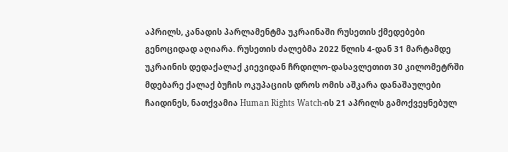აპრილს, კანადის პარლამენტმა უკრაინაში რუსეთის ქმედებები გენოციდად აღიარა. რუსეთის ძალებმა 2022 წლის 4-დან 31 მარტამდე უკრაინის დედაქალაქ კიევიდან ჩრდილო-დასავლეთით 30 კილომეტრში მდებარე ქალაქ ბუჩის ოკუპაციის დროს ომის აშკარა დანაშაულები ჩაიდინეს, ნათქვამია Human Rights Watch-ის 21 აპრილს გამოქვეყნებულ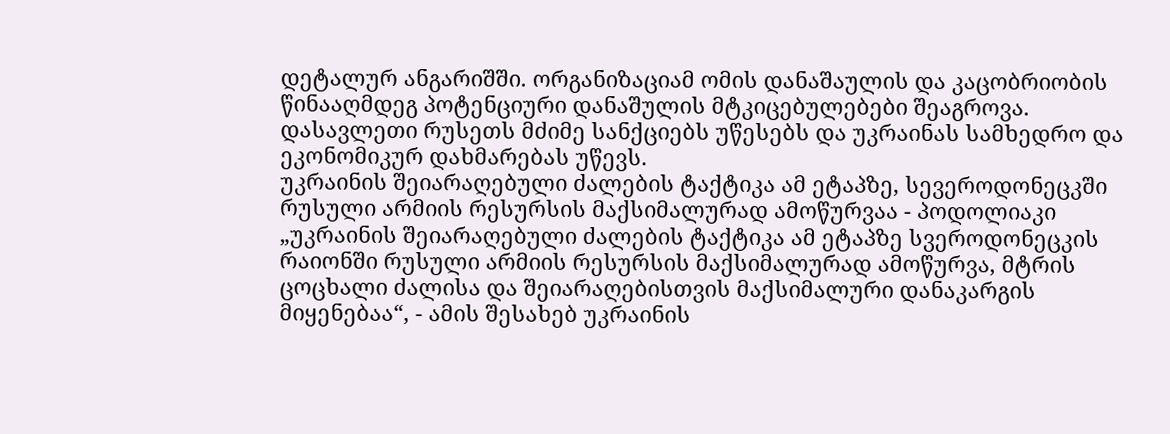დეტალურ ანგარიშში. ორგანიზაციამ ომის დანაშაულის და კაცობრიობის წინააღმდეგ პოტენციური დანაშულის მტკიცებულებები შეაგროვა. დასავლეთი რუსეთს მძიმე სანქციებს უწესებს და უკრაინას სამხედრო და ეკონომიკურ დახმარებას უწევს.
უკრაინის შეიარაღებული ძალების ტაქტიკა ამ ეტაპზე, სევეროდონეცკში რუსული არმიის რესურსის მაქსიმალურად ამოწურვაა - პოდოლიაკი
„უკრაინის შეიარაღებული ძალების ტაქტიკა ამ ეტაპზე სვეროდონეცკის რაიონში რუსული არმიის რესურსის მაქსიმალურად ამოწურვა, მტრის ცოცხალი ძალისა და შეიარაღებისთვის მაქსიმალური დანაკარგის მიყენებაა“, - ამის შესახებ უკრაინის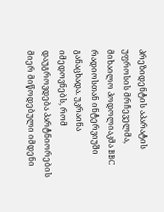პრეზიდენტის აპარატის უფროსის მრჩეველმა, მიხაილო პოდოლიაკმა BBC რადიოსთან ინტერვიუში განაცხადა. უკრაინა იმედოვნებს, რომ დაუგროვდება პარტნიორების მიერ მიწოდებული იმდენი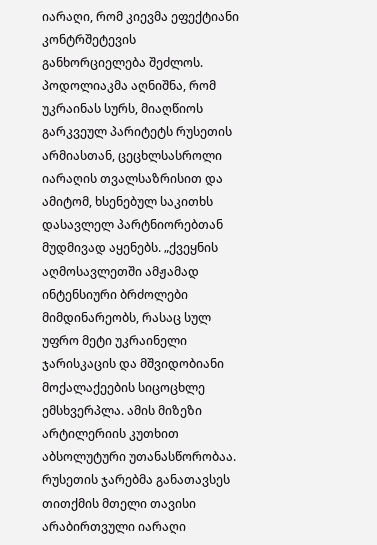იარაღი, რომ კიევმა ეფექტიანი კონტრშეტევის განხორციელება შეძლოს. პოდოლიაკმა აღნიშნა, რომ უკრაინას სურს, მიაღწიოს გარკვეულ პარიტეტს რუსეთის არმიასთან, ცეცხლსასროლი იარაღის თვალსაზრისით და ამიტომ, ხსენებულ საკითხს დასავლელ პარტნიორებთან მუდმივად აყენებს. „ქვეყნის აღმოსავლეთში ამჟამად ინტენსიური ბრძოლები მიმდინარეობს, რასაც სულ უფრო მეტი უკრაინელი ჯარისკაცის და მშვიდობიანი მოქალაქეების სიცოცხლე ემსხვერპლა. ამის მიზეზი არტილერიის კუთხით აბსოლუტური უთანასწორობაა. რუსეთის ჯარებმა განათავსეს თითქმის მთელი თავისი არაბირთვული იარაღი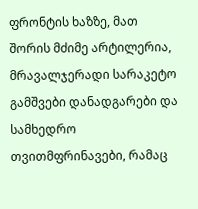ფრონტის ხაზზე, მათ შორის მძიმე არტილერია, მრავალჯერადი სარაკეტო გამშვები დანადგარები და სამხედრო თვითმფრინავები, რამაც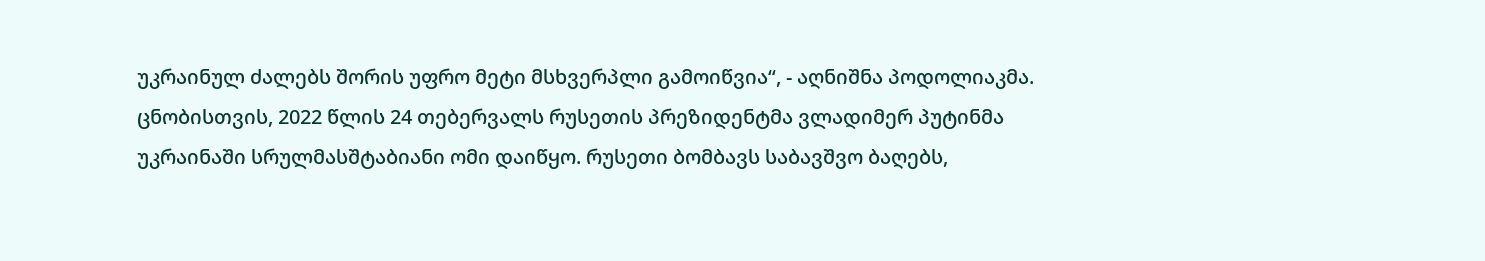უკრაინულ ძალებს შორის უფრო მეტი მსხვერპლი გამოიწვია“, - აღნიშნა პოდოლიაკმა. ცნობისთვის, 2022 წლის 24 თებერვალს რუსეთის პრეზიდენტმა ვლადიმერ პუტინმა უკრაინაში სრულმასშტაბიანი ომი დაიწყო. რუსეთი ბომბავს საბავშვო ბაღებს,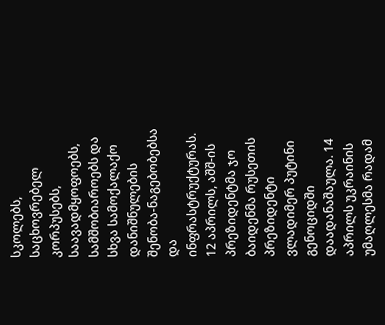სკოლებს, საცხოვრებელ კორპუსებს, საავადმყოფოებს, სამშობიაროებს და სხვა სამოქალაქო დანიშნულების შენობა-ნაგებობებსა და ინფრასტრუქტურას. 12 აპრილს, აშშ-ის პრეზიდენტმა ჯო ბაიდენმა რუსეთის პრეზიდენტი ვლადიმერ პუტინი გენოციდში დაადანაშაულა. 14 აპრილს უკრაინის უმაღლესმა რადამ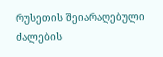რუსეთის შეიარაღებული ძალების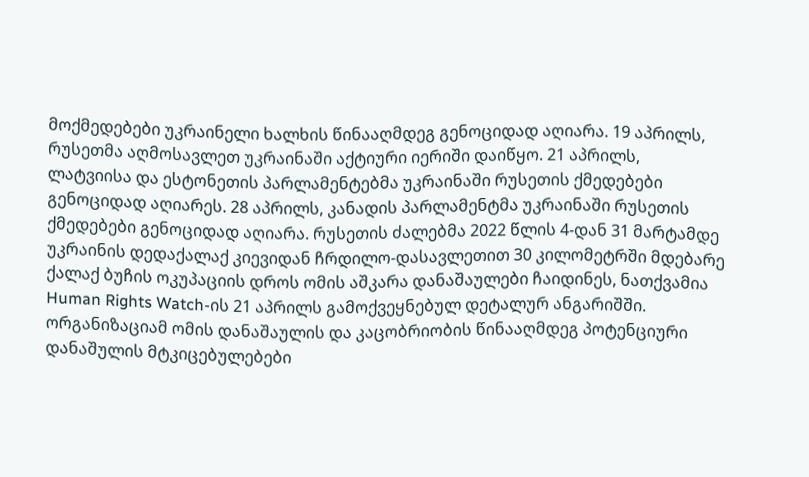მოქმედებები უკრაინელი ხალხის წინააღმდეგ გენოციდად აღიარა. 19 აპრილს, რუსეთმა აღმოსავლეთ უკრაინაში აქტიური იერიში დაიწყო. 21 აპრილს, ლატვიისა და ესტონეთის პარლამენტებმა უკრაინაში რუსეთის ქმედებები გენოციდად აღიარეს. 28 აპრილს, კანადის პარლამენტმა უკრაინაში რუსეთის ქმედებები გენოციდად აღიარა. რუსეთის ძალებმა 2022 წლის 4-დან 31 მარტამდე უკრაინის დედაქალაქ კიევიდან ჩრდილო-დასავლეთით 30 კილომეტრში მდებარე ქალაქ ბუჩის ოკუპაციის დროს ომის აშკარა დანაშაულები ჩაიდინეს, ნათქვამია Human Rights Watch-ის 21 აპრილს გამოქვეყნებულ დეტალურ ანგარიშში. ორგანიზაციამ ომის დანაშაულის და კაცობრიობის წინააღმდეგ პოტენციური დანაშულის მტკიცებულებები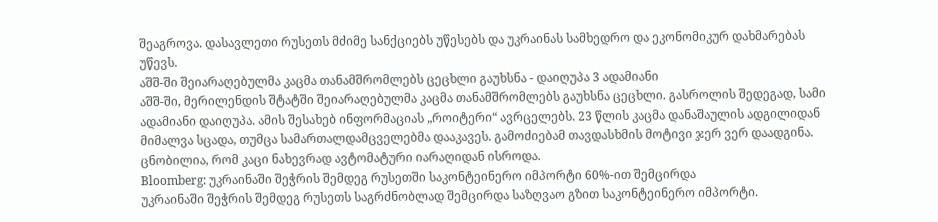შეაგროვა. დასავლეთი რუსეთს მძიმე სანქციებს უწესებს და უკრაინას სამხედრო და ეკონომიკურ დახმარებას უწევს.
აშშ-ში შეიარაღებულმა კაცმა თანამშრომლებს ცეცხლი გაუხსნა - დაიღუპა 3 ადამიანი
აშშ-ში, მერილენდის შტატში შეიარაღებულმა კაცმა თანამშრომლებს გაუხსნა ცეცხლი. გასროლის შედეგად, სამი ადამიანი დაიღუპა. ამის შესახებ ინფორმაციას „როიტერი“ ავრცელებს. 23 წლის კაცმა დანაშაულის ადგილიდან მიმალვა სცადა, თუმცა სამართალდამცველებმა დააკავეს. გამოძიებამ თავდასხმის მოტივი ჯერ ვერ დაადგინა. ცნობილია, რომ კაცი ნახევრად ავტომატური იარაღიდან ისროდა.
Bloomberg: უკრაინაში შეჭრის შემდეგ რუსეთში საკონტეინერო იმპორტი 60%-ით შემცირდა
უკრაინაში შეჭრის შემდეგ რუსეთს საგრძნობლად შემცირდა საზღვაო გზით საკონტეინერო იმპორტი.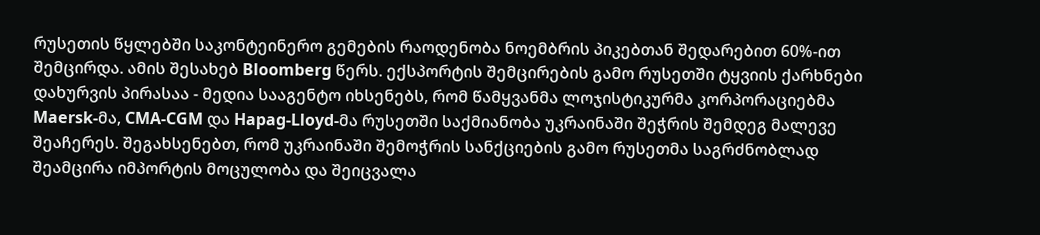რუსეთის წყლებში საკონტეინერო გემების რაოდენობა ნოემბრის პიკებთან შედარებით 60%-ით შემცირდა. ამის შესახებ Bloomberg წერს. ექსპორტის შემცირების გამო რუსეთში ტყვიის ქარხნები დახურვის პირასაა - მედია სააგენტო იხსენებს, რომ წამყვანმა ლოჯისტიკურმა კორპორაციებმა Maersk-მა, CMA-CGM და Hapag-Lloyd-მა რუსეთში საქმიანობა უკრაინაში შეჭრის შემდეგ მალევე შეაჩერეს. შეგახსენებთ, რომ უკრაინაში შემოჭრის სანქციების გამო რუსეთმა საგრძნობლად შეამცირა იმპორტის მოცულობა და შეიცვალა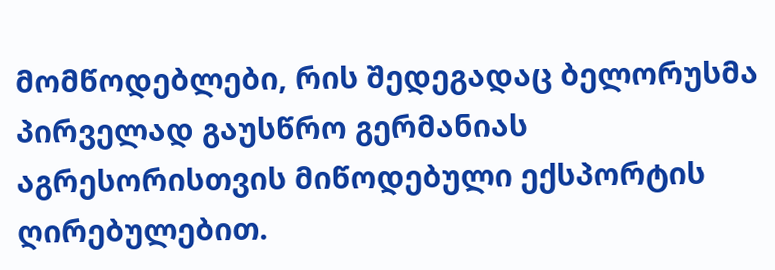მომწოდებლები, რის შედეგადაც ბელორუსმა პირველად გაუსწრო გერმანიას აგრესორისთვის მიწოდებული ექსპორტის ღირებულებით.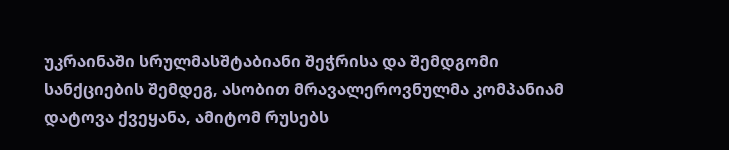უკრაინაში სრულმასშტაბიანი შეჭრისა და შემდგომი სანქციების შემდეგ, ასობით მრავალეროვნულმა კომპანიამ დატოვა ქვეყანა, ამიტომ რუსებს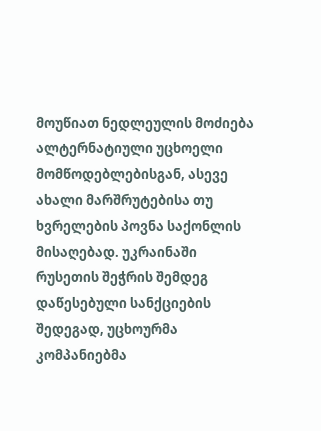მოუწიათ ნედლეულის მოძიება ალტერნატიული უცხოელი მომწოდებლებისგან, ასევე ახალი მარშრუტებისა თუ ხვრელების პოვნა საქონლის მისაღებად. უკრაინაში რუსეთის შეჭრის შემდეგ დაწესებული სანქციების შედეგად, უცხოურმა კომპანიებმა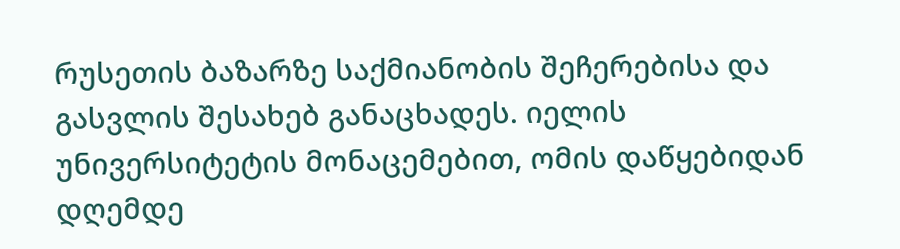რუსეთის ბაზარზე საქმიანობის შეჩერებისა და გასვლის შესახებ განაცხადეს. იელის უნივერსიტეტის მონაცემებით, ომის დაწყებიდან დღემდე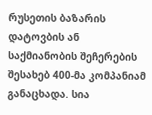რუსეთის ბაზარის დატოვბის ან საქმიანობის შეჩერების შესახებ 400-მა კომპანიამ განაცხადა. სია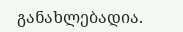განახლებადია.